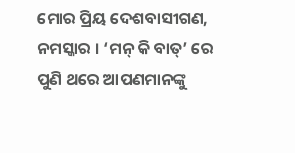ମୋର ପ୍ରିୟ ଦେଶବାସୀଗଣ,
ନମସ୍କାର । ‘ମନ୍ କି ବାତ୍’ ରେ ପୁଣି ଥରେ ଆପଣମାନଙ୍କୁ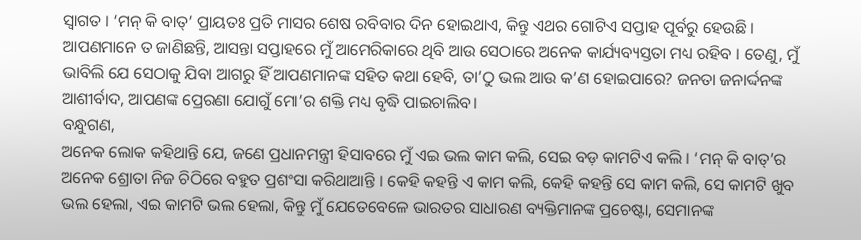ସ୍ୱାଗତ । ‘ମନ୍ କି ବାତ୍’ ପ୍ରାୟତଃ ପ୍ରତି ମାସର ଶେଷ ରବିବାର ଦିନ ହୋଇଥାଏ, କିନ୍ତୁ ଏଥର ଗୋଟିଏ ସପ୍ତାହ ପୂର୍ବରୁ ହେଉଛି । ଆପଣମାନେ ତ ଜାଣିଛନ୍ତି, ଆସନ୍ତା ସପ୍ତାହରେ ମୁଁ ଆମେରିକାରେ ଥିବି ଆଉ ସେଠାରେ ଅନେକ କାର୍ଯ୍ୟବ୍ୟସ୍ତତା ମଧ୍ୟ ରହିବ । ତେଣୁ, ମୁଁ ଭାବିଲି ଯେ ସେଠାକୁ ଯିବା ଆଗରୁ ହିଁ ଆପଣମାନଙ୍କ ସହିତ କଥା ହେବି, ତା’ଠୁ ଭଲ ଆଉ କ’ଣ ହୋଇପାରେ? ଜନତା ଜନାର୍ଦ୍ଦନଙ୍କ ଆଶୀର୍ବାଦ, ଆପଣଙ୍କ ପ୍ରେରଣା ଯୋଗୁଁ ମୋ’ର ଶକ୍ତି ମଧ୍ୟ ବୃଦ୍ଧି ପାଇଚାଲିବ।
ବନ୍ଧୁଗଣ,
ଅନେକ ଲୋକ କହିଥାନ୍ତି ଯେ, ଜଣେ ପ୍ରଧାନମନ୍ତ୍ରୀ ହିସାବରେ ମୁଁ ଏଇ ଭଲ କାମ କଲି, ସେଇ ବଡ଼ କାମଟିଏ କଲି । ‘ମନ୍ କି ବାତ୍’ର ଅନେକ ଶ୍ରୋତା ନିଜ ଚିଠିରେ ବହୁତ ପ୍ରଶଂସା କରିଥାଆନ୍ତି । କେହି କହନ୍ତି ଏ କାମ କଲି, କେହି କହନ୍ତି ସେ କାମ କଲି, ସେ କାମଟି ଖୁବ ଭଲ ହେଲା, ଏଇ କାମଟି ଭଲ ହେଲା, କିନ୍ତୁ ମୁଁ ଯେତେବେଳେ ଭାରତର ସାଧାରଣ ବ୍ୟକ୍ତିମାନଙ୍କ ପ୍ରଚେଷ୍ଟା, ସେମାନଙ୍କ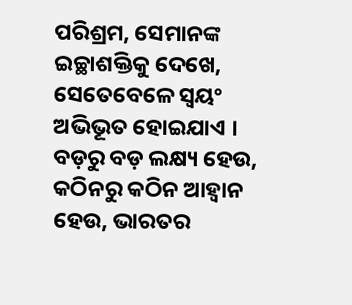ପରିଶ୍ରମ, ସେମାନଙ୍କ ଇଚ୍ଛାଶକ୍ତିକୁ ଦେଖେ, ସେତେବେଳେ ସ୍ୱୟଂ ଅଭିଭୂତ ହୋଇଯାଏ । ବଡ଼ରୁ ବଡ଼ ଲକ୍ଷ୍ୟ ହେଉ, କଠିନରୁ କଠିନ ଆହ୍ୱାନ ହେଉ, ଭାରତର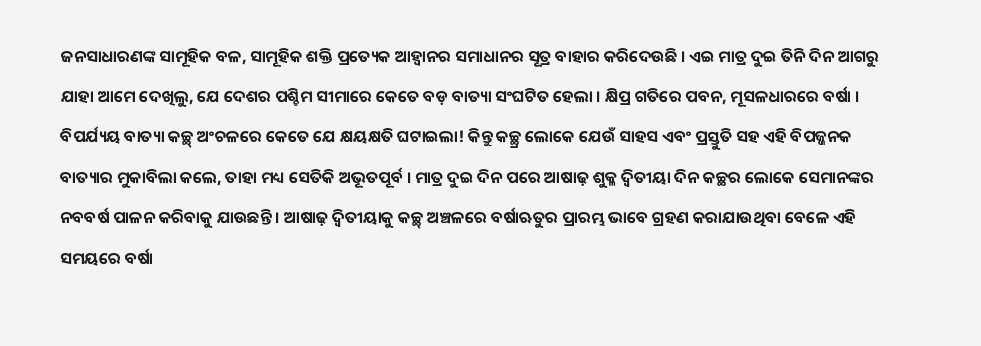ଜନସାଧାରଣଙ୍କ ସାମୂହିକ ବଳ, ସାମୂହିକ ଶକ୍ତି ପ୍ରତ୍ୟେକ ଆହ୍ୱାନର ସମାଧାନର ସୂତ୍ର ବାହାର କରିଦେଉଛି । ଏଇ ମାତ୍ର ଦୁଇ ତିନି ଦିନ ଆଗରୁ ଯାହା ଆମେ ଦେଖିଲୁ, ଯେ ଦେଶର ପଶ୍ଚିମ ସୀମାରେ କେତେ ବଡ଼ ବାତ୍ୟା ସଂଘଟିତ ହେଲା । କ୍ଷିପ୍ର ଗତିରେ ପବନ, ମୂସଳଧାରରେ ବର୍ଷା । ବିପର୍ଯ୍ୟୟ ବାତ୍ୟା କଚ୍ଛ୍ ଅଂଚଳରେ କେତେ ଯେ କ୍ଷୟକ୍ଷତି ଘଟାଇଲା! କିନ୍ତୁ କଚ୍ଛ୍ର ଲୋକେ ଯେଉଁ ସାହସ ଏବଂ ପ୍ରସ୍ତୁତି ସହ ଏହି ବିପଜ୍ଜନକ ବାତ୍ୟାର ମୁକାବିଲା କଲେ, ତାହା ମଧ୍ୟ ସେତିକି ଅଭୂତପୂର୍ବ । ମାତ୍ର ଦୁଇ ଦିନ ପରେ ଆଷାଢ଼ ଶୁକ୍ଳ ଦ୍ୱିତୀୟା ଦିନ କଚ୍ଛର ଲୋକେ ସେମାନଙ୍କର ନବବର୍ଷ ପାଳନ କରିବାକୁ ଯାଉଛନ୍ତି । ଆଷାଢ଼ ଦ୍ୱିତୀୟାକୁ କଚ୍ଛ୍ ଅଞ୍ଚଳରେ ବର୍ଷାଋତୁର ପ୍ରାରମ୍ଭ ଭାବେ ଗ୍ରହଣ କରାଯାଉଥିବା ବେଳେ ଏହି ସମୟରେ ବର୍ଷା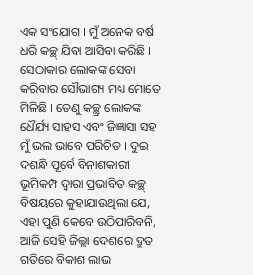ଏକ ସଂଯୋଗ । ମୁଁ ଅନେକ ବର୍ଷ ଧରି କଚ୍ଛ୍ ଯିବା ଆସିବା କରିଛି । ସେଠାକାର ଲୋକଙ୍କ ସେବା କରିବାର ସୌଭାଗ୍ୟ ମଧ୍ୟ ମୋତେ ମିଳିଛି । ତେଣୁ କଚ୍ଛ୍ର ଲୋକଙ୍କ ଧୈର୍ଯ୍ୟ ସାହସ ଏବଂ ଜିଜ୍ଞାସା ସହ ମୁଁ ଭଲ ଭାବେ ପରିଚିତ । ଦୁଇ ଦଶନ୍ଧି ପୂର୍ବେ ବିନାଶକାରୀ ଭୂମିକମ୍ପ ଦ୍ୱାରା ପ୍ରଭାବିତ କଚ୍ଛ୍ ବିଷୟରେ କୁହାଯାଉଥିଲା ଯେ, ଏହା ପୁଣି କେବେ ଉଠିପାରିବନି, ଆଜି ସେହି ଜିଲ୍ଲା ଦେଶରେ ଦ୍ରୁତ ଗତିରେ ବିକାଶ ଲାଭ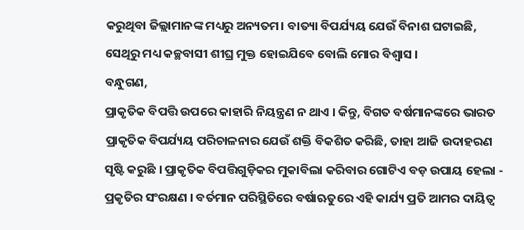କରୁଥିବା ଜିଲ୍ଲାମାନଙ୍କ ମଧ୍ୟରୁ ଅନ୍ୟତମ। ବାତ୍ୟା ବିପର୍ଯ୍ୟୟ ଯେଉଁ ବିନାଶ ଘଟାଇଛି, ସେଥିରୁ ମଧ୍ୟ କଚ୍ଛବାସୀ ଶୀଘ୍ର ମୁକ୍ତ ହୋଇଯିବେ ବୋଲି ମୋର ବିଶ୍ୱାସ ।
ବନ୍ଧୁଗଣ,
ପ୍ରାକୃତିକ ବିପତ୍ତି ଉପରେ କାହାରି ନିୟନ୍ତ୍ରଣ ନ ଥାଏ । କିନ୍ତୁ, ବିଗତ ବର୍ଷମାନଙ୍କରେ ଭାରତ ପ୍ରାକୃତିକ ବିପର୍ଯ୍ୟୟ ପରିଚାଳନାର ଯେଉଁ ଶକ୍ତି ବିକଶିତ କରିଛି, ତାହା ଆଜି ଉଦାହରଣ ସୃଷ୍ଟି କରୁଛି । ପ୍ରାକୃତିକ ବିପତ୍ତିଗୁଡ଼ିକର ମୁକାବିଲା କରିବାର ଗୋଟିଏ ବଡ଼ ଉପାୟ ହେଲା - ପ୍ରକୃତିର ସଂରକ୍ଷଣ । ବର୍ତମାନ ପରିସ୍ଥିତିରେ ବର୍ଷାଋତୁରେ ଏହି କାର୍ଯ୍ୟ ପ୍ରତି ଆମର ଦାୟିତ୍ୱ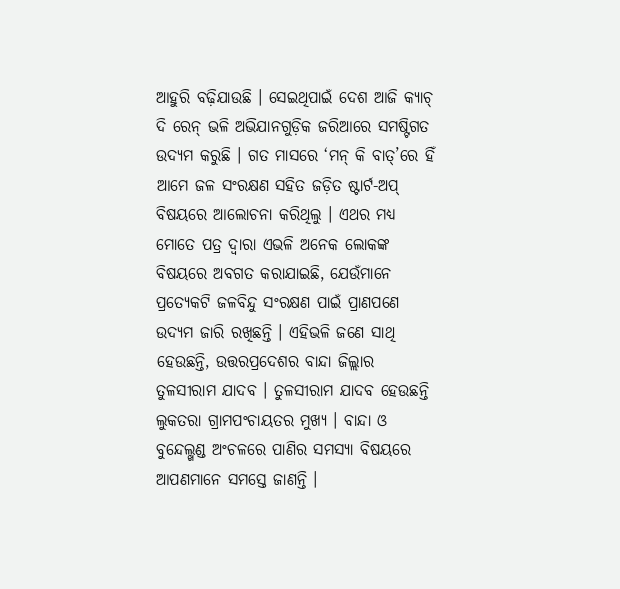ଆହୁରି ବଢ଼ିଯାଉଛି । ସେଇଥିପାଇଁ ଦେଶ ଆଜି କ୍ୟାଚ୍ ଦି ରେନ୍ ଭଳି ଅଭିଯାନଗୁଡ଼ିକ ଜରିଆରେ ସମଷ୍ଟିଗତ ଉଦ୍ୟମ କରୁଛି । ଗତ ମାସରେ ‘ମନ୍ କି ବାତ୍’ରେ ହିଁ ଆମେ ଜଳ ସଂରକ୍ଷଣ ସହିତ ଜଡ଼ିତ ଷ୍ଟାର୍ଟ-ଅପ୍ ବିଷୟରେ ଆଲୋଚନା କରିଥିଲୁ । ଏଥର ମଧ୍ୟ ମୋତେ ପତ୍ର ଦ୍ୱାରା ଏଭଳି ଅନେକ ଲୋକଙ୍କ ବିଷୟରେ ଅବଗତ କରାଯାଇଛି, ଯେଉଁମାନେ ପ୍ରତ୍ୟେକଟି ଜଳବିନ୍ଦୁ ସଂରକ୍ଷଣ ପାଇଁ ପ୍ରାଣପଣେ ଉଦ୍ୟମ ଜାରି ରଖିଛନ୍ତି । ଏହିଭଳି ଜଣେ ସାଥି ହେଉଛନ୍ତି, ଉତ୍ତରପ୍ରଦେଶର ବାନ୍ଦା ଜିଲ୍ଲାର ତୁଳସୀରାମ ଯାଦବ । ତୁଳସୀରାମ ଯାଦବ ହେଉଛନ୍ତି ଲୁକତରା ଗ୍ରାମପଂଚାୟତର ମୁଖ୍ୟ । ବାନ୍ଦା ଓ ବୁନ୍ଦେଲ୍ଖଣ୍ଡ ଅଂଚଳରେ ପାଣିର ସମସ୍ୟା ବିଷୟରେ ଆପଣମାନେ ସମସ୍ତେ ଜାଣନ୍ତି ।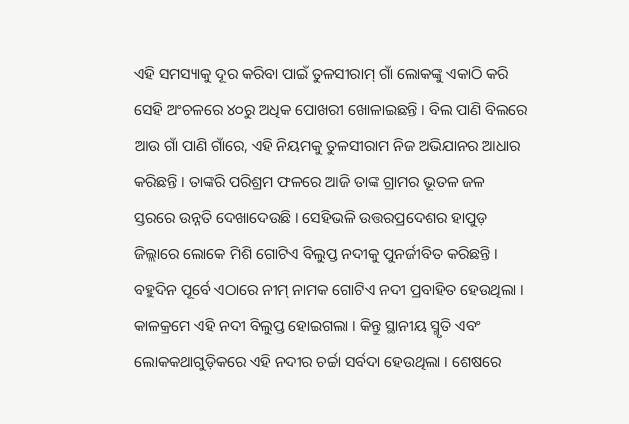ଏହି ସମସ୍ୟାକୁ ଦୂର କରିବା ପାଇଁ ତୁଳସୀରାମ୍ ଗାଁ ଲୋକଙ୍କୁ ଏକାଠି କରି ସେହି ଅଂଚଳରେ ୪୦ରୁ ଅଧିକ ପୋଖରୀ ଖୋଳାଇଛନ୍ତି । ବିଲ ପାଣି ବିଲରେ ଆଉ ଗାଁ ପାଣି ଗାଁରେ, ଏହି ନିୟମକୁ ତୁଳସୀରାମ ନିଜ ଅଭିଯାନର ଆଧାର କରିଛନ୍ତି । ତାଙ୍କରି ପରିଶ୍ରମ ଫଳରେ ଆଜି ତାଙ୍କ ଗ୍ରାମର ଭୂତଳ ଜଳ ସ୍ତରରେ ଉନ୍ନତି ଦେଖାଦେଉଛି । ସେହିଭଳି ଉତ୍ତରପ୍ରଦେଶର ହାପୁଡ଼ ଜିଲ୍ଲାରେ ଲୋକେ ମିଶି ଗୋଟିଏ ବିଲୁପ୍ତ ନଦୀକୁ ପୁନର୍ଜୀବିତ କରିଛନ୍ତି । ବହୁଦିନ ପୂର୍ବେ ଏଠାରେ ନୀମ୍ ନାମକ ଗୋଟିଏ ନଦୀ ପ୍ରବାହିତ ହେଉଥିଲା । କାଳକ୍ରମେ ଏହି ନଦୀ ବିଲୁପ୍ତ ହୋଇଗଲା । କିନ୍ତୁ ସ୍ଥାନୀୟ ସ୍ମୃତି ଏବଂ ଲୋକକଥାଗୁଡ଼ିକରେ ଏହି ନଦୀର ଚର୍ଚ୍ଚା ସର୍ବଦା ହେଉଥିଲା । ଶେଷରେ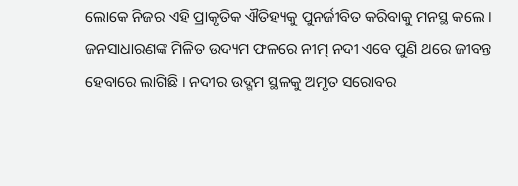ଲୋକେ ନିଜର ଏହି ପ୍ରାକୃତିକ ଐତିହ୍ୟକୁ ପୁନର୍ଜୀବିତ କରିବାକୁ ମନସ୍ଥ କଲେ । ଜନସାଧାରଣଙ୍କ ମିଳିତ ଉଦ୍ୟମ ଫଳରେ ନୀମ୍ ନଦୀ ଏବେ ପୁଣି ଥରେ ଜୀବନ୍ତ ହେବାରେ ଲାଗିଛି । ନଦୀର ଉଦ୍ଗମ ସ୍ଥଳକୁ ଅମୃତ ସରୋବର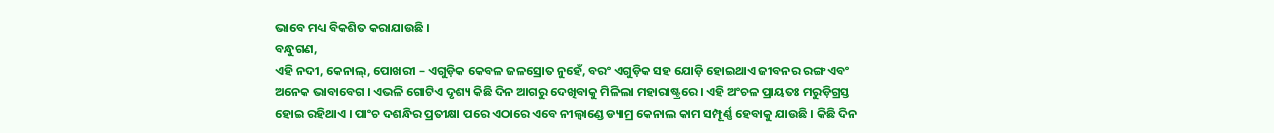ଭାବେ ମଧ୍ୟ ବିକଶିତ କରାଯାଉଛି ।
ବନ୍ଧୁଗଣ,
ଏହି ନଦୀ, କେନାଲ୍, ପୋଖରୀ – ଏଗୁଡ଼ିକ କେବଳ ଜଳସ୍ରୋତ ନୁହେଁ, ବରଂ ଏଗୁଡ଼ିକ ସହ ଯୋଡ଼ି ହୋଇଥାଏ ଜୀବନର ରଙ୍ଗ ଏବଂ ଅନେକ ଭାବାବେଗ । ଏଭଳି ଗୋଟିଏ ଦୃଶ୍ୟ କିଛି ଦିନ ଆଗରୁ ଦେଖିବାକୁ ମିଳିଲା ମହାରାଷ୍ଟ୍ରରେ । ଏହି ଅଂଚଳ ପ୍ରାୟତଃ ମରୁଡ଼ିଗ୍ରସ୍ତ ହୋଇ ରହିଥାଏ । ପାଂଚ ଦଶନ୍ଧିର ପ୍ରତୀକ୍ଷା ପରେ ଏଠାରେ ଏବେ ନୀଲ୍ୱାଣ୍ଡେ ଡ୍ୟାମ୍ର କେନାଲ କାମ ସମ୍ପୂର୍ଣ୍ଣ ହେବାକୁ ଯାଉଛି । କିଛି ଦିନ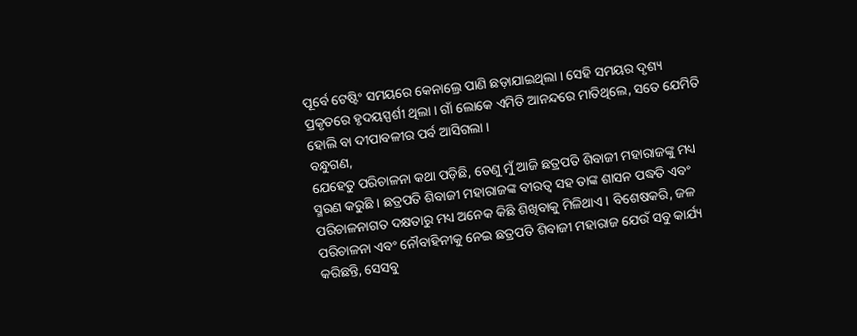ପୂର୍ବେ ଟେଷ୍ଟିଂ ସମୟରେ କେନାଲ୍ରେ ପାଣି ଛଡ଼ାଯାଇଥିଲା । ସେହି ସମୟର ଦୃଶ୍ୟ ପ୍ରକୃତରେ ହୃଦୟସ୍ପର୍ଶୀ ଥିଲା । ଗାଁ ଲୋକେ ଏମିତି ଆନନ୍ଦରେ ମାତିଥିଲେ, ସତେ ଯେମିତି ହୋଲି ବା ଦୀପାବଳୀର ପର୍ବ ଆସିଗଲା ।
ବନ୍ଧୁଗଣ,
ଯେହେତୁ ପରିଚାଳନା କଥା ପଡ଼ିଛି, ତେଣୁ ମୁଁ ଆଜି ଛତ୍ରପତି ଶିବାଜୀ ମହାରାଜଙ୍କୁ ମଧ୍ୟ ସ୍ମରଣ କରୁଛି । ଛତ୍ରପତି ଶିବାଜୀ ମହାରାଜଙ୍କ ବୀରତ୍ୱ ସହ ତାଙ୍କ ଶାସନ ପଦ୍ଧତି ଏବଂ ପରିଚାଳନାଗତ ଦକ୍ଷତାରୁ ମଧ୍ୟ ଅନେକ କିଛି ଶିଖିବାକୁ ମିଳିଥାଏ । ବିଶେଷକରି, ଜଳ ପରିଚାଳନା ଏବଂ ନୌବାହିନୀକୁ ନେଇ ଛତ୍ରପତି ଶିବାଜୀ ମହାରାଜ ଯେଉଁ ସବୁ କାର୍ଯ୍ୟ କରିଛନ୍ତି, ସେସବୁ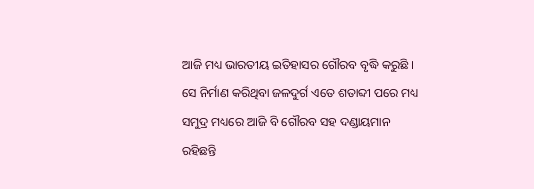ଆଜି ମଧ୍ୟ ଭାରତୀୟ ଇତିହାସର ଗୌରବ ବୃଦ୍ଧି କରୁଛି । ସେ ନିର୍ମାଣ କରିଥିବା ଜଳଦୁର୍ଗ ଏତେ ଶତାବ୍ଦୀ ପରେ ମଧ୍ୟ ସମୁଦ୍ର ମଧ୍ୟରେ ଆଜି ବି ଗୌରବ ସହ ଦଣ୍ଡାୟମାନ ରହିଛନ୍ତି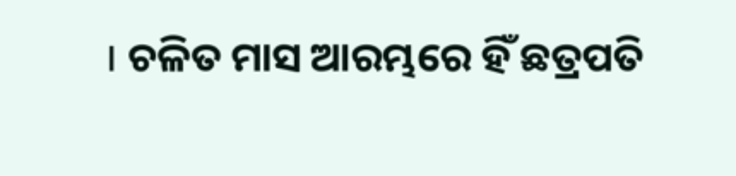। ଚଳିତ ମାସ ଆରମ୍ଭରେ ହିଁ ଛତ୍ରପତି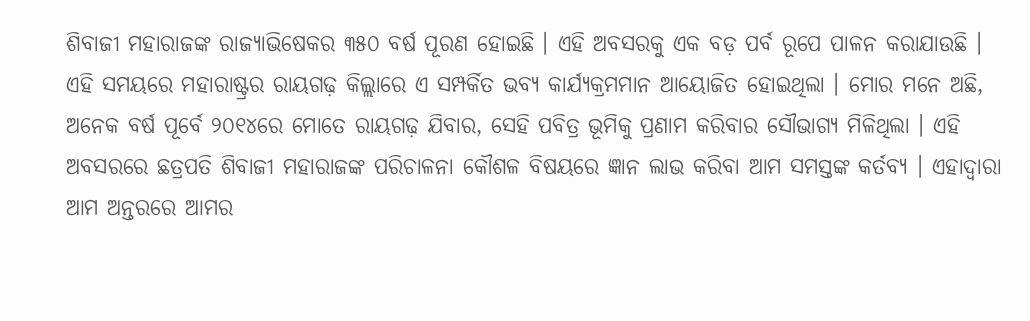ଶିବାଜୀ ମହାରାଜଙ୍କ ରାଜ୍ୟାଭିଷେକର ୩୫୦ ବର୍ଷ ପୂରଣ ହୋଇଛି । ଏହି ଅବସରକୁ ଏକ ବଡ଼ ପର୍ବ ରୂପେ ପାଳନ କରାଯାଉଛି । ଏହି ସମୟରେ ମହାରାଷ୍ଟ୍ରର ରାୟଗଢ଼ କିଲ୍ଲାରେ ଏ ସମ୍ପର୍କିତ ଭବ୍ୟ କାର୍ଯ୍ୟକ୍ରମମାନ ଆୟୋଜିତ ହୋଇଥିଲା । ମୋର ମନେ ଅଛି, ଅନେକ ବର୍ଷ ପୂର୍ବେ ୨୦୧୪ରେ ମୋତେ ରାୟଗଢ଼ ଯିବାର, ସେହି ପବିତ୍ର ଭୂମିକୁ ପ୍ରଣାମ କରିବାର ସୌଭାଗ୍ୟ ମିଳିଥିଲା । ଏହି ଅବସରରେ ଛତ୍ରପତି ଶିବାଜୀ ମହାରାଜଙ୍କ ପରିଚାଳନା କୌଶଳ ବିଷୟରେ ଜ୍ଞାନ ଲାଭ କରିବା ଆମ ସମସ୍ତଙ୍କ କର୍ତବ୍ୟ । ଏହାଦ୍ୱାରା ଆମ ଅନ୍ତରରେ ଆମର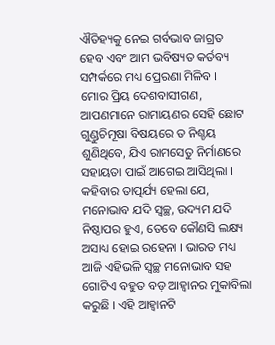ଐତିହ୍ୟକୁ ନେଇ ଗର୍ବଭାବ ଜାଗ୍ରତ ହେବ ଏବଂ ଆମ ଭବିଷ୍ୟତ କର୍ତବ୍ୟ ସମ୍ପର୍କରେ ମଧ୍ୟ ପ୍ରେରଣା ମିଳିବ ।
ମୋର ପ୍ରିୟ ଦେଶବାସୀଗଣ,
ଆପଣମାନେ ରାମାୟଣର ସେହି ଛୋଟ ଗୁଣ୍ଡୁଚିମୂଷା ବିଷୟରେ ତ ନିଶ୍ଚୟ ଶୁଣିଥିବେ, ଯିଏ ରାମସେତୁ ନିର୍ମାଣରେ ସହାୟତା ପାଇଁ ଆଗେଇ ଆସିଥିଲା । କହିବାର ତାତ୍ପର୍ଯ୍ୟ ହେଲା ଯେ, ମନୋଭାବ ଯଦି ସ୍ୱଚ୍ଛ, ଉଦ୍ୟମ ଯଦି ନିଷ୍ଠାପର ହୁଏ, ତେବେ କୌଣସି ଲକ୍ଷ୍ୟ ଅସାଧ୍ୟ ହୋଇ ରହେନା । ଭାରତ ମଧ୍ୟ ଆଜି ଏହିଭଳି ସ୍ୱଚ୍ଛ ମନୋଭାବ ସହ ଗୋଟିଏ ବହୁତ ବଡ଼ ଆହ୍ୱାନର ମୁକାବିଲା କରୁଛି । ଏହି ଆହ୍ୱାନଟି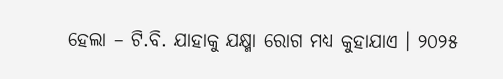ହେଲା – ଟି.ବି. ଯାହାକୁ ଯକ୍ଷ୍ମା ରୋଗ ମଧ୍ୟ କୁହାଯାଏ । ୨୦୨୫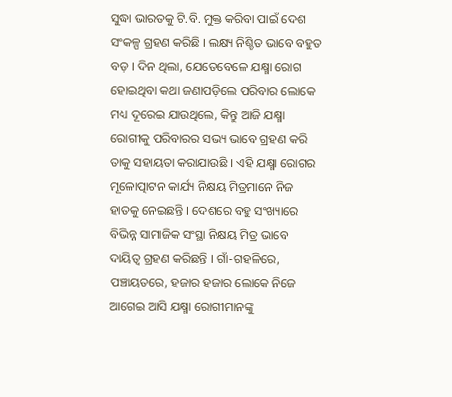ସୁଦ୍ଧା ଭାରତକୁ ଟି.ବି. ମୁକ୍ତ କରିବା ପାଇଁ ଦେଶ ସଂକଳ୍ପ ଗ୍ରହଣ କରିଛି । ଲକ୍ଷ୍ୟ ନିଶ୍ଚିତ ଭାବେ ବହୁତ ବଡ଼ । ଦିନ ଥିଲା, ଯେତେବେଳେ ଯକ୍ଷ୍ମା ରୋଗ ହୋଇଥିବା କଥା ଜଣାପଡ଼ିଲେ ପରିବାର ଲୋକେ ମଧ୍ୟ ଦୂରେଇ ଯାଉଥିଲେ, କିନ୍ତୁ ଆଜି ଯକ୍ଷ୍ମା ରୋଗୀକୁ ପରିବାରର ସଭ୍ୟ ଭାବେ ଗ୍ରହଣ କରି ତାକୁ ସହାୟତା କରାଯାଉଛି । ଏହି ଯକ୍ଷ୍ମା ରୋଗର ମୂଳୋତ୍ପାଟନ କାର୍ଯ୍ୟ ନିକ୍ଷୟ ମିତ୍ରମାନେ ନିଜ ହାତକୁ ନେଇଛନ୍ତି । ଦେଶରେ ବହୁ ସଂଖ୍ୟାରେ ବିଭିନ୍ନ ସାମାଜିକ ସଂସ୍ଥା ନିକ୍ଷୟ ମିତ୍ର ଭାବେ ଦାୟିତ୍ୱ ଗ୍ରହଣ କରିଛନ୍ତି । ଗାଁ-ଗହଳିରେ, ପଞ୍ଚାୟତରେ, ହଜାର ହଜାର ଲୋକେ ନିଜେ ଆଗେଇ ଆସି ଯକ୍ଷ୍ମା ରୋଗୀମାନଙ୍କୁ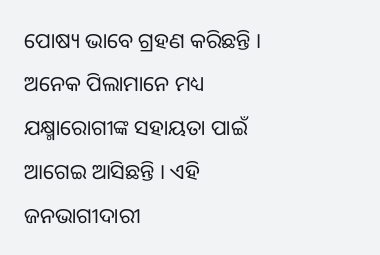ପୋଷ୍ୟ ଭାବେ ଗ୍ରହଣ କରିଛନ୍ତି । ଅନେକ ପିଲାମାନେ ମଧ୍ୟ ଯକ୍ଷ୍ମାରୋଗୀଙ୍କ ସହାୟତା ପାଇଁ ଆଗେଇ ଆସିଛନ୍ତି । ଏହି ଜନଭାଗୀଦାରୀ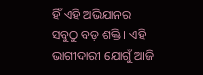ହିଁ ଏହି ଅଭିଯାନର ସବୁଠୁ ବଡ଼ ଶକ୍ତି । ଏହି ଭାଗୀଦାରୀ ଯୋଗୁଁ ଆଜି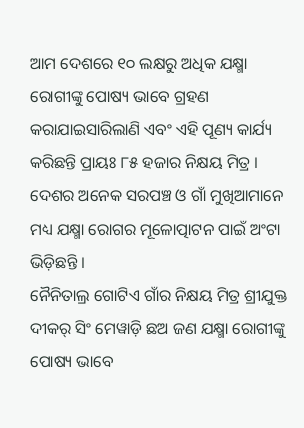ଆମ ଦେଶରେ ୧୦ ଲକ୍ଷରୁ ଅଧିକ ଯକ୍ଷ୍ମା ରୋଗୀଙ୍କୁ ପୋଷ୍ୟ ଭାବେ ଗ୍ରହଣ କରାଯାଇସାରିଲାଣି ଏବଂ ଏହି ପୂଣ୍ୟ କାର୍ଯ୍ୟ କରିଛନ୍ତି ପ୍ରାୟଃ ୮୫ ହଜାର ନିକ୍ଷୟ ମିତ୍ର । ଦେଶର ଅନେକ ସରପଞ୍ଚ ଓ ଗାଁ ମୁଖିଆମାନେ ମଧ୍ୟ ଯକ୍ଷ୍ମା ରୋଗର ମୂଳୋତ୍ପାଟନ ପାଇଁ ଅଂଟା ଭିଡ଼ିଛନ୍ତି ।
ନୈନିତାଲ୍ର ଗୋଟିଏ ଗାଁର ନିକ୍ଷୟ ମିତ୍ର ଶ୍ରୀଯୁକ୍ତ ଦୀକର୍ ସିଂ ମେୱାଡ଼ି ଛଅ ଜଣ ଯକ୍ଷ୍ମା ରୋଗୀଙ୍କୁ ପୋଷ୍ୟ ଭାବେ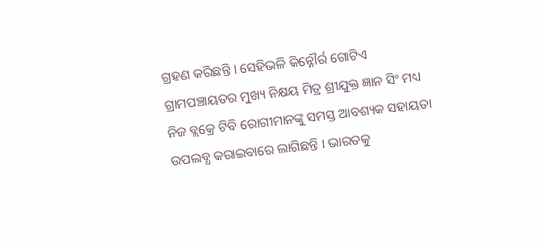ଗ୍ରହଣ କରିଛନ୍ତି । ସେହିଭଳି କିନ୍ନୌର୍ର ଗୋଟିଏ ଗ୍ରାମପଞ୍ଚାୟତର ମୁଖ୍ୟ ନିକ୍ଷୟ ମିତ୍ର ଶ୍ରୀଯୁକ୍ତ ଜ୍ଞାନ ସିଂ ମଧ୍ୟ ନିଜ ବ୍ଲକ୍ରେ ଟିବି ରୋଗୀମାନଙ୍କୁ ସମସ୍ତ ଆବଶ୍ୟକ ସହାୟତା ଉପଲବ୍ଧ କରାଇବାରେ ଲାଗିଛନ୍ତି । ଭାରତକୁ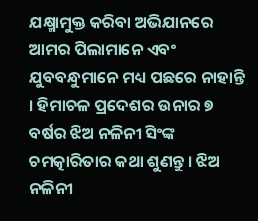ଯକ୍ଷ୍ମାମୁକ୍ତ କରିବା ଅଭିଯାନରେ ଆମର ପିଲାମାନେ ଏବଂ ଯୁବବନ୍ଧୁମାନେ ମଧ୍ୟ ପଛରେ ନାହାନ୍ତି । ହିମାଚଳ ପ୍ରଦେଶର ଉନାର ୭ ବର୍ଷର ଝିଅ ନଳିନୀ ସିଂଙ୍କ ଚମତ୍କାରିତାର କଥା ଶୁଣନ୍ତୁ । ଝିଅ ନଳିନୀ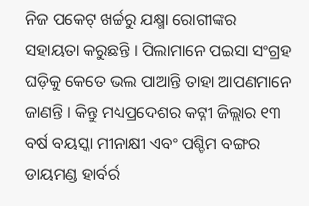ନିଜ ପକେଟ୍ ଖର୍ଚ୍ଚରୁ ଯକ୍ଷ୍ମା ରୋଗୀଙ୍କର ସହାୟତା କରୁଛନ୍ତି । ପିଲାମାନେ ପଇସା ସଂଗ୍ରହ ଘଡ଼ିକୁ କେତେ ଭଲ ପାଆନ୍ତି ତାହା ଆପଣମାନେ ଜାଣନ୍ତି । କିନ୍ତୁ ମଧ୍ୟପ୍ରଦେଶର କଟ୍ନୀ ଜିଲ୍ଲାର ୧୩ ବର୍ଷ ବୟସ୍କା ମୀନାକ୍ଷୀ ଏବଂ ପଶ୍ଚିମ ବଙ୍ଗର ଡାୟମଣ୍ଡ ହାର୍ବର୍ର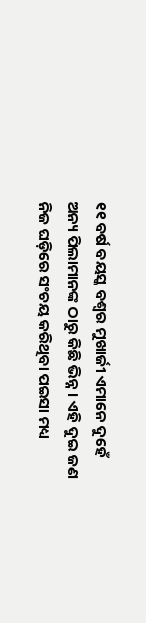୧୧ ବର୍ଷ ବୟସ୍କ ବଶ୍ୱର ମୁଖାର୍ଜୀ ଏମାନେ ଦୁହେଁ ଅନ୍ୟ ପିଲାମାନଙ୍କ ଠାରୁ କିଛି ଭିନ୍ନ । ଏହି ଦୁଇ ଜଣ ନିଜ ଘଡ଼ିରେ ସଂଚୟ କରିଥିବା ପଇସା ମଧ୍ୟ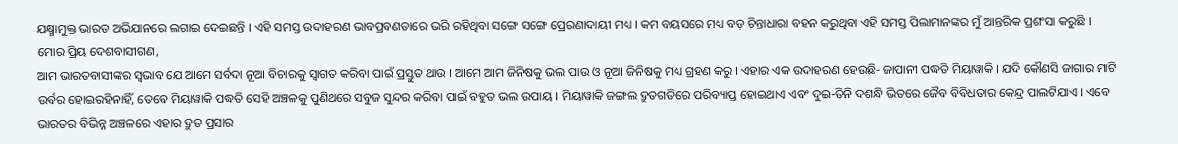ଯକ୍ଷ୍ମାମୁକ୍ତ ଭାରତ ଅଭିଯାନରେ ଲଗାଇ ଦେଇଛନ୍ତି । ଏହି ସମସ୍ତ ଉଦାହରଣ ଭାବପ୍ରବଣତାରେ ଭରି ରହିଥିବା ସଙ୍ଗେ ସଙ୍ଗେ ପ୍ରେରଣାଦାୟୀ ମଧ୍ୟ । କମ ବୟସରେ ମଧ୍ୟ ବଡ଼ ଚିନ୍ତାଧାରା ବହନ କରୁଥିବା ଏହି ସମସ୍ତ ପିଲାମାନଙ୍କର ମୁଁ ଆନ୍ତରିକ ପ୍ରଶଂସା କରୁଛି ।
ମୋର ପ୍ରିୟ ଦେଶବାସୀଗଣ,
ଆମ ଭାରତବାସୀଙ୍କର ସ୍ୱଭାବ ଯେ ଆମେ ସର୍ବଦା ନୂଆ ବିଚାରକୁ ସ୍ୱାଗତ କରିବା ପାଇଁ ପ୍ରସ୍ତୁତ ଥାଉ । ଆମେ ଆମ ଜିନିଷକୁ ଭଲ ପାଉ ଓ ନୂଆ ଜିନିଷକୁ ମଧ୍ୟ ଗ୍ରହଣ କରୁ । ଏହାର ଏକ ଉଦାହରଣ ହେଉଛି- ଜାପାନୀ ପଦ୍ଧତି ମିୟାୱାକି । ଯଦି କୌଣସି ଜାଗାର ମାଟି ଉର୍ବର ହୋଇରହିନାହିଁ, ତେବେ ମିୟାୱାକି ପଦ୍ଧତି ସେହି ଅଞ୍ଚଳକୁ ପୁଣିଥରେ ସବୁଜ ସୁନ୍ଦର କରିବା ପାଇଁ ବହୁତ ଭଲ ଉପାୟ । ମିୟାୱାକି ଜଙ୍ଗଲ ଦ୍ରୁତଗତିରେ ପରିବ୍ୟାପ୍ତ ହୋଇଥାଏ ଏବଂ ଦୁଇ-ତିନି ଦଶନ୍ଧି ଭିତରେ ଜୈବ ବିବିଧତାର କେନ୍ଦ୍ର ପାଲଟିଯାଏ । ଏବେ ଭାରତର ବିଭିନ୍ନ ଅଞ୍ଚଳରେ ଏହାର ଦ୍ରୁତ ପ୍ରସାର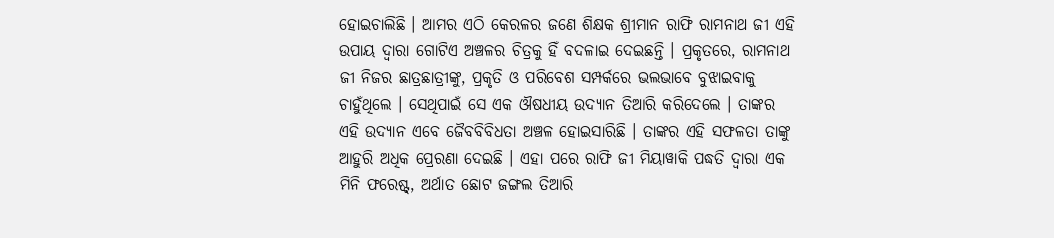ହୋଇଚାଲିଛି । ଆମର ଏଠି କେରଳର ଜଣେ ଶିକ୍ଷକ ଶ୍ରୀମାନ ରାଫି ରାମନାଥ ଜୀ ଏହି ଉପାୟ ଦ୍ୱାରା ଗୋଟିଏ ଅଞ୍ଚଳର ଚିତ୍ରକୁ ହିଁ ବଦଳାଇ ଦେଇଛନ୍ତି । ପ୍ରକୃତରେ, ରାମନାଥ ଜୀ ନିଜର ଛାତ୍ରଛାତ୍ରୀଙ୍କୁ, ପ୍ରକୃତି ଓ ପରିବେଶ ସମ୍ପର୍କରେ ଭଲଭାବେ ବୁଝାଇବାକୁ ଚାହୁଁଥିଲେ । ସେଥିପାଇଁ ସେ ଏକ ଔଷଧୀୟ ଉଦ୍ୟାନ ତିଆରି କରିଦେଲେ । ତାଙ୍କର ଏହି ଉଦ୍ୟାନ ଏବେ ଜୈବବିବିଧତା ଅଞ୍ଚଳ ହୋଇସାରିଛି । ତାଙ୍କର ଏହି ସଫଳତା ତାଙ୍କୁ ଆହୁରି ଅଧିକ ପ୍ରେରଣା ଦେଇଛି । ଏହା ପରେ ରାଫି ଜୀ ମିୟାୱାକି ପଦ୍ଧତି ଦ୍ୱାରା ଏକ ମିନି ଫରେଷ୍ଟ୍, ଅର୍ଥାତ ଛୋଟ ଜଙ୍ଗଲ ତିଆରି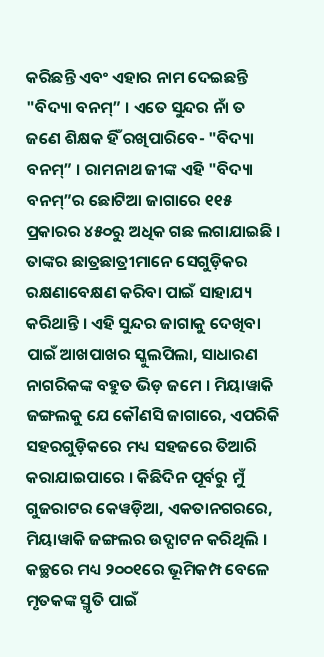କରିଛନ୍ତି ଏବଂ ଏହାର ନାମ ଦେଇଛନ୍ତି "ବିଦ୍ୟା ବନମ୍” । ଏତେ ସୁନ୍ଦର ନାଁ ତ ଜଣେ ଶିକ୍ଷକ ହିଁ ରଖିପାରିବେ- "ବିଦ୍ୟା ବନମ୍” । ରାମନାଥ ଜୀଙ୍କ ଏହି "ବିଦ୍ୟା ବନମ୍”ର ଛୋଟିଆ ଜାଗାରେ ୧୧୫ ପ୍ରକାରର ୪୫୦ରୁ ଅଧିକ ଗଛ ଲଗାଯାଇଛି । ତାଙ୍କର ଛାତ୍ରଛାତ୍ରୀମାନେ ସେଗୁଡ଼ିକର ରକ୍ଷଣାବେକ୍ଷଣ କରିବା ପାଇଁ ସାହାଯ୍ୟ କରିଥାନ୍ତି । ଏହି ସୁନ୍ଦର ଜାଗାକୁ ଦେଖିବା ପାଇଁ ଆଖପାଖର ସ୍କୁଲପିଲା, ସାଧାରଣ ନାଗରିକଙ୍କ ବହୁତ ଭିଡ଼ ଜମେ । ମିୟାୱାକି ଜଙ୍ଗଲକୁ ଯେ କୌଣସି ଜାଗାରେ, ଏପରିକି ସହରଗୁଡ଼ିକରେ ମଧ୍ୟ ସହଜରେ ତିଆରି କରାଯାଇପାରେ । କିଛିଦିନ ପୂର୍ବରୁ ମୁଁ ଗୁଜରାଟର କେୱଡ଼ିଆ, ଏକତାନଗରରେ, ମିୟାୱାକି ଜଙ୍ଗଲର ଉଦ୍ଘାଟନ କରିଥିଲି । କଚ୍ଛରେ ମଧ୍ୟ ୨୦୦୧ରେ ଭୂମିକମ୍ପ ବେଳେ ମୃତକଙ୍କ ସ୍ମୃତି ପାଇଁ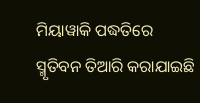ମିୟାୱାକି ପଦ୍ଧତିରେ ସ୍ମୃତିବନ ତିଆରି କରାଯାଇଛି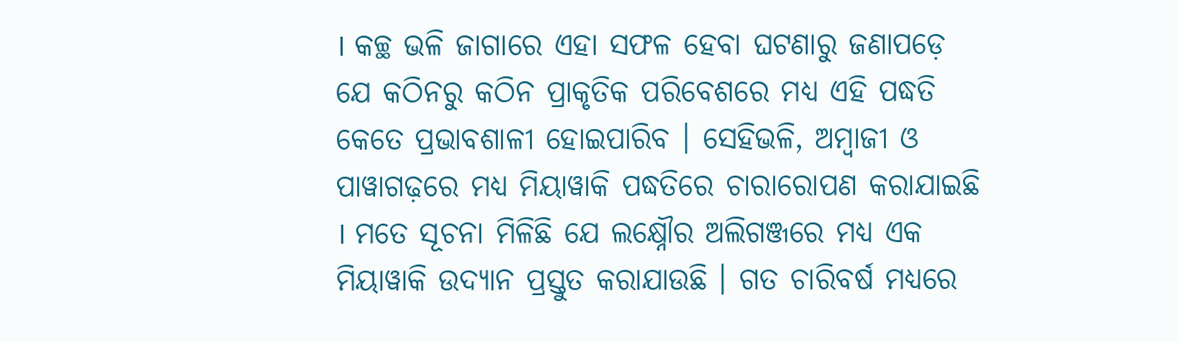। କଚ୍ଛ ଭଳି ଜାଗାରେ ଏହା ସଫଳ ହେବା ଘଟଣାରୁ ଜଣାପଡ଼େ ଯେ କଠିନରୁ କଠିନ ପ୍ରାକୃତିକ ପରିବେଶରେ ମଧ୍ୟ ଏହି ପଦ୍ଧତି କେତେ ପ୍ରଭାବଶାଳୀ ହୋଇପାରିବ । ସେହିଭଳି, ଅମ୍ବାଜୀ ଓ ପାୱାଗଢ଼ରେ ମଧ୍ୟ ମିୟାୱାକି ପଦ୍ଧତିରେ ଚାରାରୋପଣ କରାଯାଇଛି । ମତେ ସୂଚନା ମିଳିଛି ଯେ ଲକ୍ଷ୍ନୌର ଅଲିଗଞ୍ଜରେ ମଧ୍ୟ ଏକ ମିୟାୱାକି ଉଦ୍ୟାନ ପ୍ରସ୍ତୁତ କରାଯାଉଛି । ଗତ ଚାରିବର୍ଷ ମଧ୍ୟରେ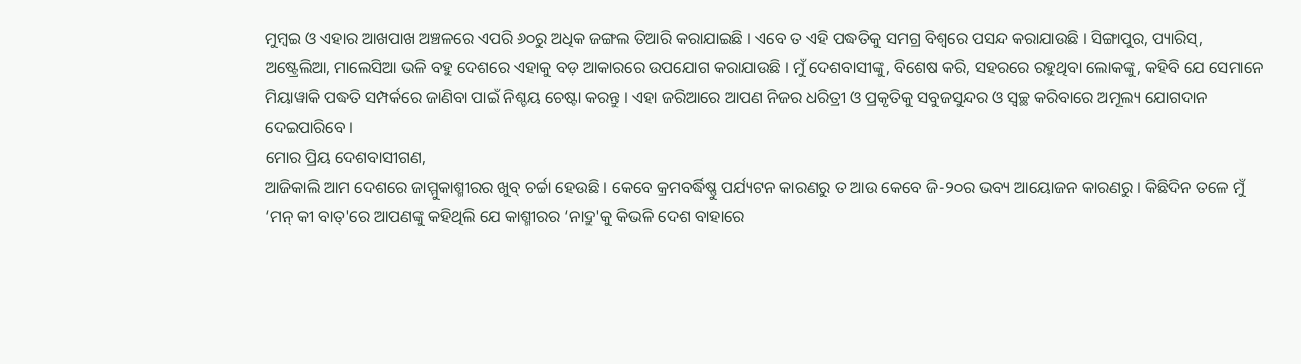ମୁମ୍ବଇ ଓ ଏହାର ଆଖପାଖ ଅଞ୍ଚଳରେ ଏପରି ୬୦ରୁ ଅଧିକ ଜଙ୍ଗଲ ତିଆରି କରାଯାଇଛି । ଏବେ ତ ଏହି ପଦ୍ଧତିକୁ ସମଗ୍ର ବିଶ୍ୱରେ ପସନ୍ଦ କରାଯାଉଛି । ସିଙ୍ଗାପୁର, ପ୍ୟାରିସ୍, ଅଷ୍ଟ୍ରେଲିଆ, ମାଲେସିଆ ଭଳି ବହୁ ଦେଶରେ ଏହାକୁ ବଡ଼ ଆକାରରେ ଉପଯୋଗ କରାଯାଉଛି । ମୁଁ ଦେଶବାସୀଙ୍କୁ, ବିଶେଷ କରି, ସହରରେ ରହୁଥିବା ଲୋକଙ୍କୁ, କହିବି ଯେ ସେମାନେ ମିୟାୱାକି ପଦ୍ଧତି ସମ୍ପର୍କରେ ଜାଣିବା ପାଇଁ ନିଶ୍ଚୟ ଚେଷ୍ଟା କରନ୍ତୁ । ଏହା ଜରିଆରେ ଆପଣ ନିଜର ଧରିତ୍ରୀ ଓ ପ୍ରକୃତିକୁ ସବୁଜସୁନ୍ଦର ଓ ସ୍ୱଚ୍ଛ କରିବାରେ ଅମୂଲ୍ୟ ଯୋଗଦାନ ଦେଇପାରିବେ ।
ମୋର ପ୍ରିୟ ଦେଶବାସୀଗଣ,
ଆଜିକାଲି ଆମ ଦେଶରେ ଜାମ୍ମୁକାଶ୍ମୀରର ଖୁବ୍ ଚର୍ଚ୍ଚା ହେଉଛି । କେବେ କ୍ରମବର୍ଦ୍ଧିଷ୍ଣୁ ପର୍ଯ୍ୟଟନ କାରଣରୁ ତ ଆଉ କେବେ ଜି-୨୦ର ଭବ୍ୟ ଆୟୋଜନ କାରଣରୁ । କିଛିଦିନ ତଳେ ମୁଁ ‘ମନ୍ କୀ ବାତ୍'ରେ ଆପଣଙ୍କୁ କହିଥିଲି ଯେ କାଶ୍ମୀରର ‘ନାଦ୍ରୁ'କୁ କିଭଳି ଦେଶ ବାହାରେ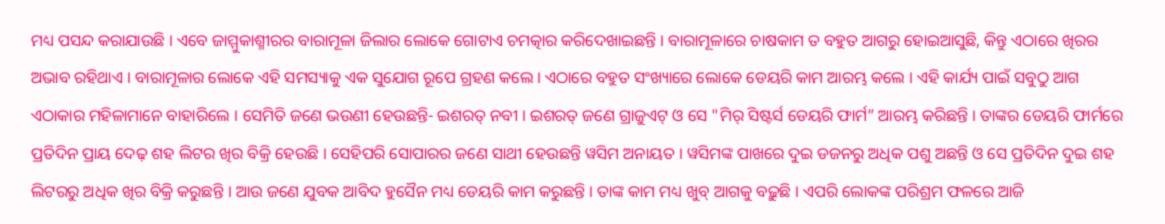ମଧ୍ୟ ପସନ୍ଦ କରାଯାଉଛି । ଏବେ ଜାମ୍ମୁକାଶ୍ମୀରର ବାରାମୂଳା ଜିଲାର ଲୋକେ ଗୋଟାଏ ଚମତ୍କାର କରିଦେଖାଇଛନ୍ତି । ବାରାମୂଳାରେ ଚାଷକାମ ତ ବହୁତ ଆଗରୁ ହୋଇଆସୁଛି, କିନ୍ତୁ ଏଠାରେ ଖିରର ଅଭାବ ରହିଥାଏ । ବାରାମୂଳାର ଲୋକେ ଏହି ସମସ୍ୟାକୁ ଏକ ସୁଯୋଗ ରୂପେ ଗ୍ରହଣ କଲେ । ଏଠାରେ ବହୁତ ସଂଖ୍ୟାରେ ଲୋକେ ଡେୟରି କାମ ଆରମ୍ଭ କଲେ । ଏହି କାର୍ଯ୍ୟ ପାଇଁ ସବୁଠୁ ଆଗ ଏଠାକାର ମହିଳାମାନେ ବାହାରିଲେ । ସେମିତି ଜଣେ ଭଉଣୀ ହେଉଛନ୍ତି- ଇଶରତ୍ ନବୀ । ଇଶରତ୍ ଜଣେ ଗ୍ରାଜୁଏଟ୍ ଓ ସେ "ମିର୍ ସିଷ୍ଟର୍ସ ଡେୟରି ଫାର୍ମ” ଆରମ୍ଭ କରିଛନ୍ତି । ତାଙ୍କର ଡେୟରି ଫାର୍ମରେ ପ୍ରତିଦିନ ପ୍ରାୟ ଦେଢ଼ ଶହ ଲିଟର ଖିର ବିକ୍ରି ହେଉଛି । ସେହିପରି ସୋପାରର ଜଣେ ସାଥୀ ହେଉଛନ୍ତି ୱସିମ ଅନାୟତ । ୱସିମଙ୍କ ପାଖରେ ଦୁଇ ଡଜନରୁ ଅଧିକ ପଶୁ ଅଛନ୍ତି ଓ ସେ ପ୍ରତିଦିନ ଦୁଇ ଶହ ଲିଟରରୁ ଅଧିକ ଖିର ବିକ୍ରି କରୁଛନ୍ତି । ଆଉ ଜଣେ ଯୁବକ ଆବିଦ ହୁସୈନ ମଧ୍ୟ ଡେୟରି କାମ କରୁଛନ୍ତି । ତାଙ୍କ କାମ ମଧ୍ୟ ଖୁବ୍ ଆଗକୁ ବଢ଼ୁଛି । ଏପରି ଲୋକଙ୍କ ପରିଶ୍ରମ ଫଳରେ ଆଜି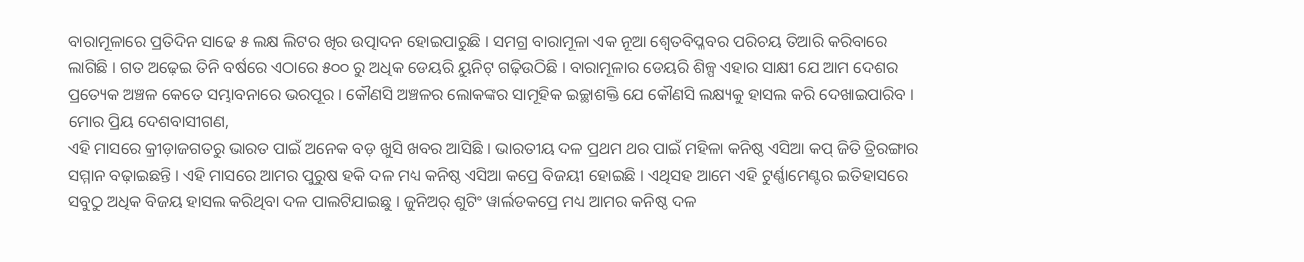ବାରାମୂଳାରେ ପ୍ରତିଦିନ ସାଢେ ୫ ଲକ୍ଷ ଲିଟର ଖିର ଉତ୍ପାଦନ ହୋଇପାରୁଛି । ସମଗ୍ର ବାରାମୂଳା ଏକ ନୂଆ ଶ୍ୱେତବିପ୍ଳବର ପରିଚୟ ତିଆରି କରିବାରେ ଲାଗିଛି । ଗତ ଅଢ଼େଇ ତିନି ବର୍ଷରେ ଏଠାରେ ୫୦୦ ରୁ ଅଧିକ ଡେୟରି ୟୁନିଟ୍ ଗଢ଼ିଉଠିଛି । ବାରାମୂଳାର ଡେୟରି ଶିଳ୍ପ ଏହାର ସାକ୍ଷୀ ଯେ ଆମ ଦେଶର ପ୍ରତ୍ୟେକ ଅଞ୍ଚଳ କେତେ ସମ୍ଭାବନାରେ ଭରପୂର । କୌଣସି ଅଞ୍ଚଳର ଲୋକଙ୍କର ସାମୂହିକ ଇଚ୍ଛାଶକ୍ତି ଯେ କୌଣସି ଲକ୍ଷ୍ୟକୁ ହାସଲ କରି ଦେଖାଇପାରିବ ।
ମୋର ପ୍ରିୟ ଦେଶବାସୀଗଣ,
ଏହି ମାସରେ କ୍ରୀଡ଼ାଜଗତରୁ ଭାରତ ପାଇଁ ଅନେକ ବଡ଼ ଖୁସି ଖବର ଆସିଛି । ଭାରତୀୟ ଦଳ ପ୍ରଥମ ଥର ପାଇଁ ମହିଳା କନିଷ୍ଠ ଏସିଆ କପ୍ ଜିତି ତ୍ରିରଙ୍ଗାର ସମ୍ମାନ ବଢ଼ାଇଛନ୍ତି । ଏହି ମାସରେ ଆମର ପୁରୁଷ ହକି ଦଳ ମଧ୍ୟ କନିଷ୍ଠ ଏସିଆ କପ୍ରେ ବିଜୟୀ ହୋଇଛି । ଏଥିସହ ଆମେ ଏହି ଟୁର୍ଣ୍ଣାମେଣ୍ଟର ଇତିହାସରେ ସବୁଠୁ ଅଧିକ ବିଜୟ ହାସଲ କରିଥିବା ଦଳ ପାଲଟିଯାଇଛୁ । ଜୁନିଅର୍ ଶୁଟିଂ ୱାର୍ଲଡକପ୍ରେ ମଧ୍ୟ ଆମର କନିଷ୍ଠ ଦଳ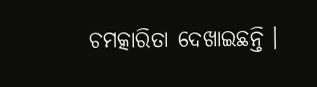ଚମତ୍କାରିତା ଦେଖାଇଛନ୍ତି ।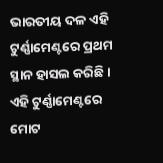ଭାରତୀୟ ଦଳ ଏହି ଟୁର୍ଣ୍ଣାମେଣ୍ଟରେ ପ୍ରଥମ ସ୍ଥାନ ହାସଲ କରିଛି । ଏହି ଟୁର୍ଣ୍ଣାମେଣ୍ଟରେ ମୋଟ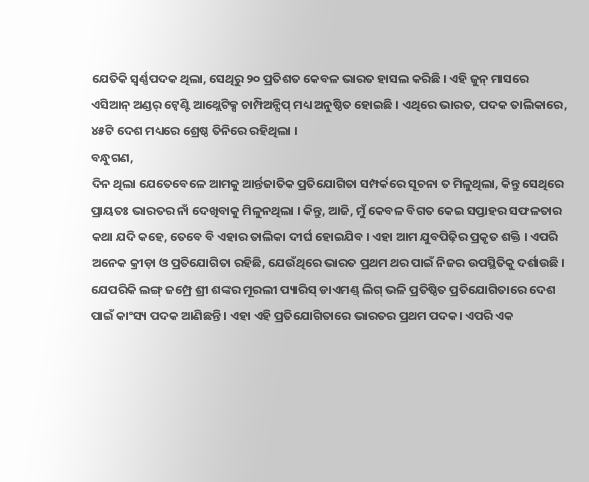ଯେତିକି ସ୍ୱର୍ଣ୍ଣପଦକ ଥିଲା, ସେଥିରୁ ୨୦ ପ୍ରତିଶତ କେବଳ ଭାରତ ହାସଲ କରିଛି । ଏହି ଜୁନ୍ ମାସରେ ଏସିଆନ୍ ଅଣ୍ଡର୍ ଟ୍ୱେଣ୍ଟି ଆଥ୍ଲେଟିକ୍ସ ଚାମ୍ପିଅନ୍ସିପ୍ ମଧ୍ୟ ଅନୁଷ୍ଠିତ ହୋଇଛି । ଏଥିରେ ଭାରତ, ପଦକ ତାଲିକାରେ, ୪୫ଟି ଦେଶ ମଧ୍ୟରେ ଶ୍ରେଷ୍ଠ ତିନିରେ ରହିଥିଲା ।
ବନ୍ଧୁଗଣ,
ଦିନ ଥିଲା ଯେତେବେଳେ ଆମକୁ ଆର୍ନ୍ତଜାତିକ ପ୍ରତିଯୋଗିତା ସମ୍ପର୍କରେ ସୂଚନା ତ ମିଳୁଥିଲା, କିନ୍ତୁ ସେଥିରେ ପ୍ରାୟତଃ ଭାରତର ନାଁ ଦେଖିବାକୁ ମିଳୁନଥିଲା । କିନ୍ତୁ, ଆଜି, ମୁଁ କେବଳ ବିଗତ କେଇ ସପ୍ତାହର ସଫଳତାର କଥା ଯଦି କହେ, ତେବେ ବି ଏହାର ତାଲିକା ଦୀର୍ଘ ହୋଇଯିବ । ଏହା ଆମ ଯୁବପିଢ଼ିର ପ୍ରକୃତ ଶକ୍ତି । ଏପରି ଅନେକ କ୍ରୀଡ଼ା ଓ ପ୍ରତିଯୋଗିତା ରହିଛି, ଯେଉଁଥିରେ ଭାରତ ପ୍ରଥମ ଥର ପାଇଁ ନିଜର ଉପସ୍ଥିତିକୁ ଦର୍ଶାଉଛି । ଯେପରିକି ଲଙ୍ଗ୍ ଜମ୍ପ୍ରେ ଶ୍ରୀ ଶଙ୍କର ମୂରଲୀ ପ୍ୟାରିସ୍ ଡାଏମଣ୍ଡ୍ ଲିଗ୍ ଭଳି ପ୍ରତିଷ୍ଠିତ ପ୍ରତିଯୋଗିତାରେ ଦେଶ ପାଇଁ କାଂସ୍ୟ ପଦକ ଆଣିଛନ୍ତି । ଏହା ଏହି ପ୍ରତିଯୋଗିତାରେ ଭାରତର ପ୍ରଥମ ପଦକ। ଏପରି ଏକ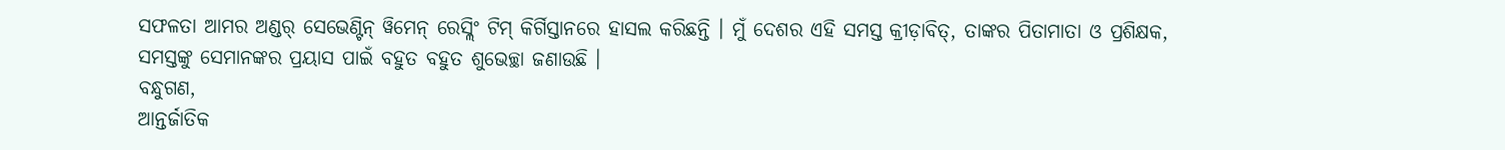ସଫଳତା ଆମର ଅଣ୍ଡର୍ ସେଭେଣ୍ଟିନ୍ ୱିମେନ୍ ରେସ୍ଲିଂ ଟିମ୍ କିର୍ଗିସ୍ତାନରେ ହାସଲ କରିଛନ୍ତି । ମୁଁ ଦେଶର ଏହି ସମସ୍ତ କ୍ରୀଡ଼ାବିତ୍, ତାଙ୍କର ପିତାମାତା ଓ ପ୍ରଶିକ୍ଷକ, ସମସ୍ତଙ୍କୁ ସେମାନଙ୍କର ପ୍ରୟାସ ପାଇଁ ବହୁତ ବହୁତ ଶୁଭେଚ୍ଛା ଜଣାଉଛି ।
ବନ୍ଧୁଗଣ,
ଆନ୍ତର୍ଜାତିକ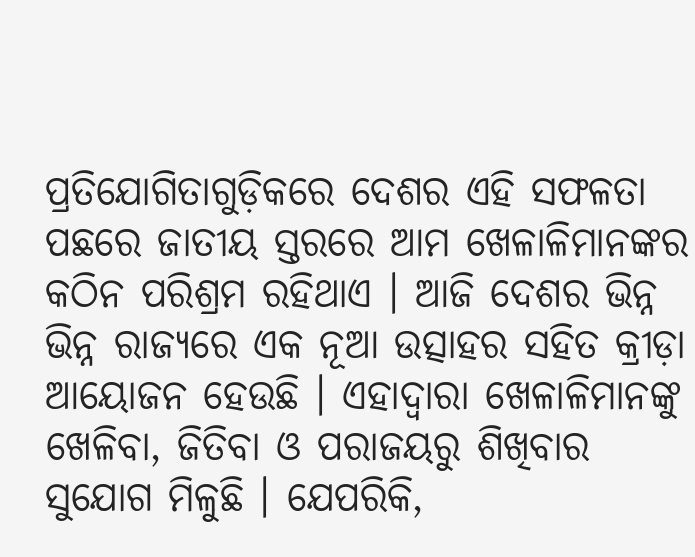ପ୍ରତିଯୋଗିତାଗୁଡ଼ିକରେ ଦେଶର ଏହି ସଫଳତା ପଛରେ ଜାତୀୟ ସ୍ତରରେ ଆମ ଖେଳାଳିମାନଙ୍କର କଠିନ ପରିଶ୍ରମ ରହିଥାଏ । ଆଜି ଦେଶର ଭିନ୍ନ ଭିନ୍ନ ରାଜ୍ୟରେ ଏକ ନୂଆ ଉତ୍ସାହର ସହିତ କ୍ରୀଡ଼ା ଆୟୋଜନ ହେଉଛି । ଏହାଦ୍ୱାରା ଖେଳାଳିମାନଙ୍କୁ ଖେଳିବା, ଜିତିବା ଓ ପରାଜୟରୁ ଶିଖିବାର ସୁଯୋଗ ମିଳୁଛି । ଯେପରିକି,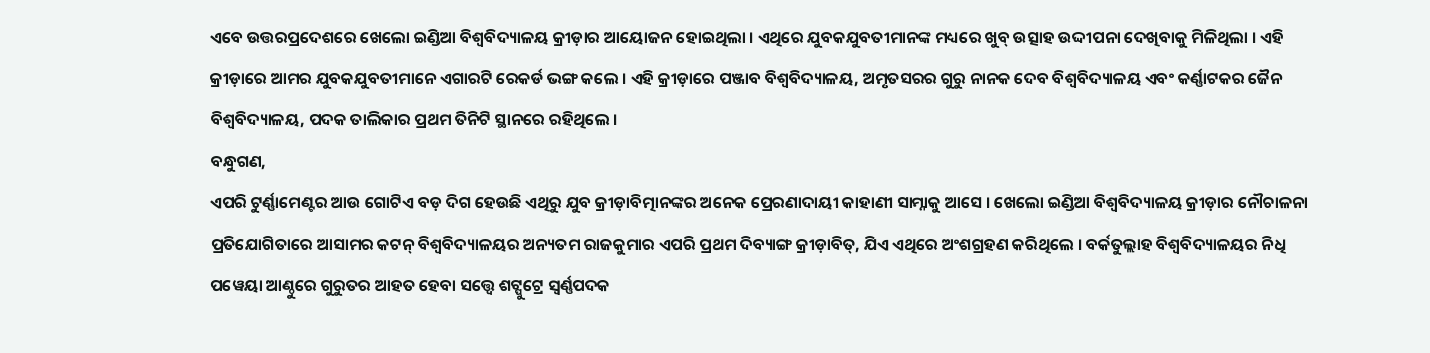ଏବେ ଉତ୍ତରପ୍ରଦେଶରେ ଖେଲୋ ଇଣ୍ଡିଆ ବିଶ୍ୱବିଦ୍ୟାଳୟ କ୍ରୀଡ଼ାର ଆୟୋଜନ ହୋଇଥିଲା । ଏଥିରେ ଯୁବକଯୁବତୀମାନଙ୍କ ମଧ୍ୟରେ ଖୁବ୍ ଉତ୍ସାହ ଉଦ୍ଦୀପନା ଦେଖିବାକୁ ମିଳିଥିଲା । ଏହି କ୍ରୀଡ଼ାରେ ଆମର ଯୁବକଯୁବତୀମାନେ ଏଗାରଟି ରେକର୍ଡ ଭଙ୍ଗ କଲେ । ଏହି କ୍ରୀଡ଼ାରେ ପଞ୍ଜାବ ବିଶ୍ୱବିଦ୍ୟାଳୟ, ଅମୃତସରର ଗୁରୁ ନାନକ ଦେବ ବିଶ୍ୱବିଦ୍ୟାଳୟ ଏବଂ କର୍ଣ୍ଣାଟକର ଜୈନ ବିଶ୍ୱବିଦ୍ୟାଳୟ, ପଦକ ତାଲିକାର ପ୍ରଥମ ତିନିଟି ସ୍ଥାନରେ ରହିଥିଲେ ।
ବନ୍ଧୁଗଣ,
ଏପରି ଟୁର୍ଣ୍ଣାମେଣ୍ଟର ଆଉ ଗୋଟିଏ ବଡ଼ ଦିଗ ହେଉଛି ଏଥିରୁ ଯୁବ କ୍ରୀଡ଼ାବିତ୍ମାନଙ୍କର ଅନେକ ପ୍ରେରଣାଦାୟୀ କାହାଣୀ ସାମ୍ନାକୁ ଆସେ । ଖେଲୋ ଇଣ୍ଡିଆ ବିଶ୍ୱବିଦ୍ୟାଳୟ କ୍ରୀଡ଼ାର ନୌଚାଳନା ପ୍ରତିଯୋଗିତାରେ ଆସାମର କଟନ୍ ବିଶ୍ୱବିଦ୍ୟାଳୟର ଅନ୍ୟତମ ରାଜକୁମାର ଏପରି ପ୍ରଥମ ଦିବ୍ୟାଙ୍ଗ କ୍ରୀଡ଼ାବିତ୍, ଯିଏ ଏଥିରେ ଅଂଶଗ୍ରହଣ କରିଥିଲେ । ବର୍କତୁଲ୍ଲାହ ବିଶ୍ୱବିଦ୍ୟାଳୟର ନିଧି ପୱେୟା ଆଣ୍ଠୁରେ ଗୁରୁତର ଆହତ ହେବା ସତ୍ତ୍ୱେ ଶଟ୍ପୁଟ୍ରେ ସ୍ୱର୍ଣ୍ଣପଦକ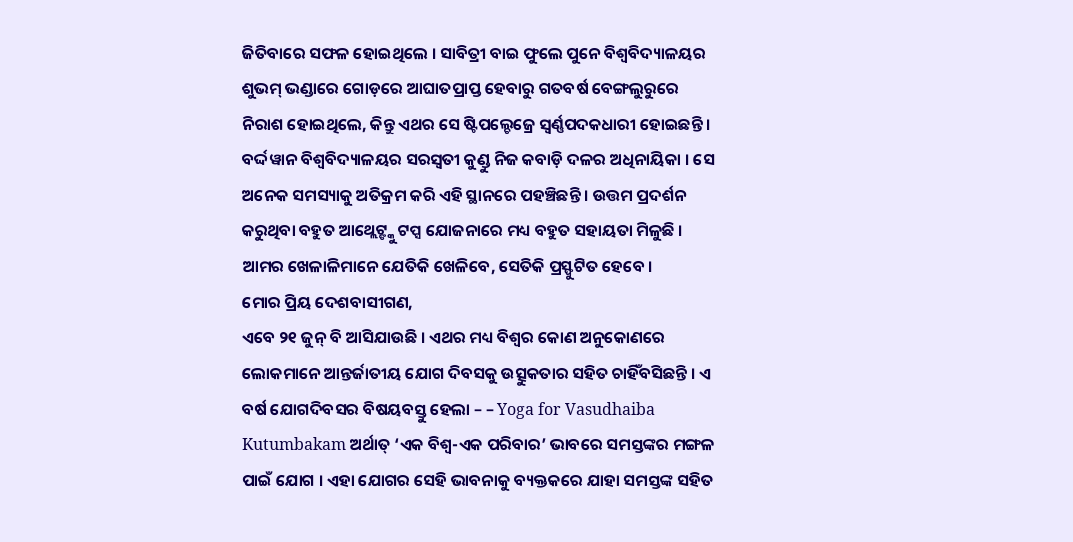ଜିତିବାରେ ସଫଳ ହୋଇଥିଲେ । ସାବିତ୍ରୀ ବାଇ ଫୁଲେ ପୁନେ ବିଶ୍ୱବିଦ୍ୟାଳୟର ଶୁଭମ୍ ଭଣ୍ଡାରେ ଗୋଡ଼ରେ ଆଘାତପ୍ରାପ୍ତ ହେବାରୁ ଗତବର୍ଷ ବେଙ୍ଗଲୁରୁରେ ନିରାଶ ହୋଇଥିଲେ, କିନ୍ତୁ ଏଥର ସେ ଷ୍ଟିପଲ୍ଚେଜ୍ରେ ସ୍ୱର୍ଣ୍ଣପଦକଧାରୀ ହୋଇଛନ୍ତି । ବର୍ଦ୍ଦୱାନ ବିଶ୍ୱବିଦ୍ୟାଳୟର ସରସ୍ୱତୀ କୁଣ୍ଡୁ ନିଜ କବାଡ଼ି ଦଳର ଅଧିନାୟିକା । ସେ ଅନେକ ସମସ୍ୟାକୁ ଅତିକ୍ରମ କରି ଏହି ସ୍ଥାନରେ ପହଞ୍ଚିଛନ୍ତି । ଉତ୍ତମ ପ୍ରଦର୍ଶନ କରୁଥିବା ବହୁତ ଆଥ୍ଲେଟ୍ଙ୍କୁ ଟପ୍ସ ଯୋଜନାରେ ମଧ୍ୟ ବହୁତ ସହାୟତା ମିଳୁଛି । ଆମର ଖେଳାଳିମାନେ ଯେତିକି ଖେଳିବେ, ସେତିକି ପ୍ରସ୍ଫୁଟିତ ହେବେ ।
ମୋର ପ୍ରିୟ ଦେଶବାସୀଗଣ,
ଏବେ ୨୧ ଜୁନ୍ ବି ଆସିଯାଉଛି । ଏଥର ମଧ୍ୟ ବିଶ୍ୱର କୋଣ ଅନୁକୋଣରେ ଲୋକମାନେ ଆନ୍ତର୍ଜାତୀୟ ଯୋଗ ଦିବସକୁ ଉତ୍ସୁକତାର ସହିତ ଚାହିଁବସିଛନ୍ତି । ଏ ବର୍ଷ ଯୋଗଦିବସର ବିଷୟବସ୍ତୁ ହେଲା – – Yoga for Vasudhaiba Kutumbakam ଅର୍ଥାତ୍ ‘ଏକ ବିଶ୍ୱ-ଏକ ପରିବାର’ ଭାବରେ ସମସ୍ତଙ୍କର ମଙ୍ଗଳ ପାଇଁ ଯୋଗ । ଏହା ଯୋଗର ସେହି ଭାବନାକୁ ବ୍ୟକ୍ତକରେ ଯାହା ସମସ୍ତଙ୍କ ସହିତ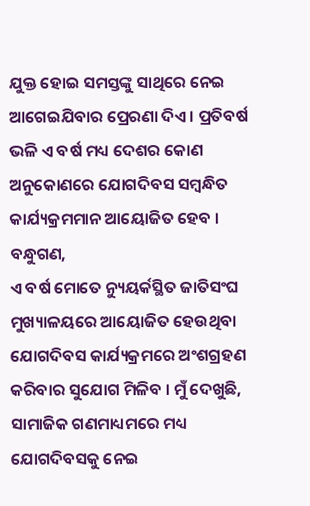ଯୁକ୍ତ ହୋଇ ସମସ୍ତଙ୍କୁ ସାଥିରେ ନେଇ ଆଗେଇଯିବାର ପ୍ରେରଣା ଦିଏ । ପ୍ରତିବର୍ଷ ଭଳି ଏ ବର୍ଷ ମଧ୍ୟ ଦେଶର କୋଣ ଅନୁକୋଣରେ ଯୋଗଦିବସ ସମ୍ବନ୍ଧିତ କାର୍ଯ୍ୟକ୍ରମମାନ ଆୟୋଜିତ ହେବ ।
ବନ୍ଧୁଗଣ,
ଏ ବର୍ଷ ମୋତେ ନ୍ୟୁୟର୍କସ୍ଥିତ ଜାତିସଂଘ ମୁଖ୍ୟାଳୟରେ ଆୟୋଜିତ ହେଉଥିବା ଯୋଗଦିବସ କାର୍ଯ୍ୟକ୍ରମରେ ଅଂଶଗ୍ରହଣ କରିବାର ସୁଯୋଗ ମିଳିବ । ମୁଁ ଦେଖୁଛି, ସାମାଜିକ ଗଣମାଧ୍ୟମରେ ମଧ୍ୟ ଯୋଗଦିବସକୁ ନେଇ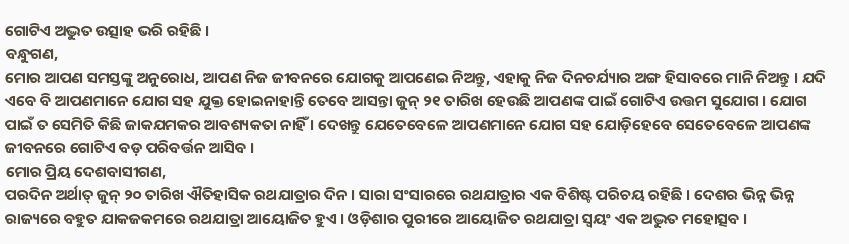ଗୋଟିଏ ଅଦ୍ଭୁତ ଉତ୍ସାହ ଭରି ରହିଛି ।
ବନ୍ଧୁଗଣ,
ମୋର ଆପଣ ସମସ୍ତଙ୍କୁ ଅନୁରୋଧ, ଆପଣ ନିଜ ଜୀବନରେ ଯୋଗକୁ ଆପଣେଇ ନିଅନ୍ତୁ, ଏହାକୁ ନିଜ ଦିନଚର୍ଯ୍ୟାର ଅଙ୍ଗ ହିସାବରେ ମାନି ନିଅନ୍ତୁ । ଯଦି ଏବେ ବି ଆପଣମାନେ ଯୋଗ ସହ ଯୁକ୍ତ ହୋଇନାହାନ୍ତି ତେବେ ଆସନ୍ତା ଜୁନ୍ ୨୧ ତାରିଖ ହେଉଛି ଆପଣଙ୍କ ପାଇଁ ଗୋଟିଏ ଉତ୍ତମ ସୁଯୋଗ । ଯୋଗ ପାଇଁ ତ ସେମିତି କିଛି ଜାକଯମକର ଆବଶ୍ୟକତା ନାହିଁ । ଦେଖନ୍ତୁ ଯେତେବେଳେ ଆପଣମାନେ ଯୋଗ ସହ ଯୋଡ଼ିହେବେ ସେତେବେଳେ ଆପଣଙ୍କ ଜୀବନରେ ଗୋଟିଏ ବଡ଼ ପରିବର୍ତ୍ତନ ଆସିବ ।
ମୋର ପ୍ରିୟ ଦେଶବାସୀଗଣ,
ପରଦିନ ଅର୍ଥାତ୍ ଜୁନ୍ ୨୦ ତାରିଖ ଐତିହାସିକ ରଥଯାତ୍ରାର ଦିନ । ସାରା ସଂସାରରେ ରଥଯାତ୍ରାର ଏକ ବିଶିଷ୍ଟ ପରିଚୟ ରହିଛି । ଦେଶର ଭିନ୍ନ ଭିନ୍ନ ରାଜ୍ୟରେ ବହୁତ ଯାକଜକମରେ ରଥଯାତ୍ରା ଆୟୋଜିତ ହୁଏ । ଓଡ଼ିଶାର ପୁରୀରେ ଆୟୋଜିତ ରଥଯାତ୍ରା ସ୍ୱୟଂ ଏକ ଅଦ୍ଭୁତ ମହୋତ୍ସବ ।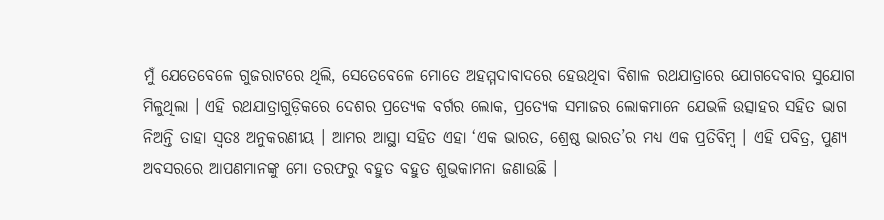ମୁଁ ଯେତେବେଳେ ଗୁଜରାଟରେ ଥିଲି, ସେତେବେଳେ ମୋତେ ଅହମ୍ମଦାବାଦରେ ହେଉଥିବା ବିଶାଳ ରଥଯାତ୍ରାରେ ଯୋଗଦେବାର ସୁଯୋଗ ମିଳୁଥିଲା । ଏହି ରଥଯାତ୍ରାଗୁଡ଼ିକରେ ଦେଶର ପ୍ରତ୍ୟେକ ବର୍ଗର ଲୋକ, ପ୍ରତ୍ୟେକ ସମାଜର ଲୋକମାନେ ଯେଭଳି ଉତ୍ସାହର ସହିତ ଭାଗ ନିଅନ୍ତି ତାହା ସ୍ୱତଃ ଅନୁକରଣୀୟ । ଆମର ଆସ୍ଥା ସହିତ ଏହା ‘ଏକ ଭାରତ, ଶ୍ରେଷ୍ଠ ଭାରତ’ର ମଧ୍ୟ ଏକ ପ୍ରତିବିମ୍ବ । ଏହି ପବିତ୍ର, ପୁଣ୍ୟ ଅବସରରେ ଆପଣମାନଙ୍କୁ ମୋ ତରଫରୁ ବହୁତ ବହୁତ ଶୁଭକାମନା ଜଣାଉଛି ।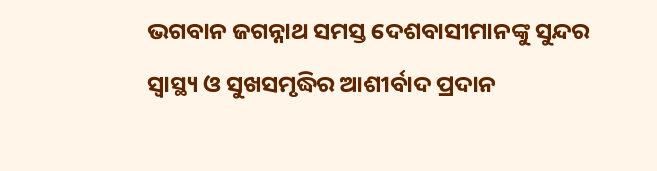ଭଗବାନ ଜଗନ୍ନାଥ ସମସ୍ତ ଦେଶବାସୀମାନଙ୍କୁ ସୁନ୍ଦର ସ୍ୱାସ୍ଥ୍ୟ ଓ ସୁଖସମୃଦ୍ଧିର ଆଶୀର୍ବାଦ ପ୍ରଦାନ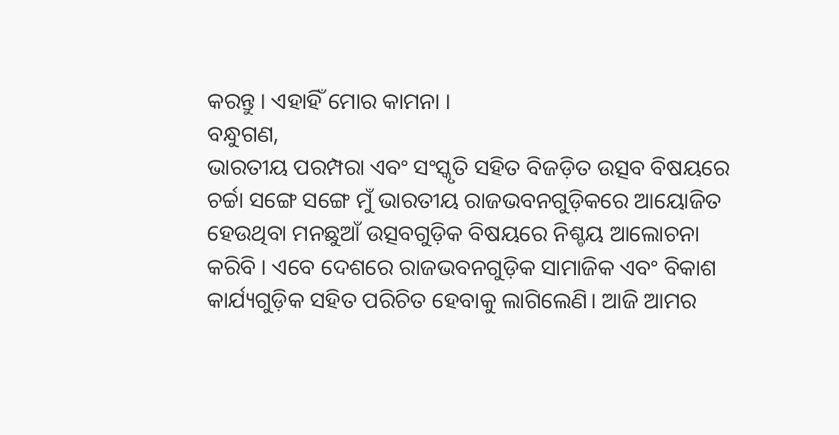କରନ୍ତୁ । ଏହାହିଁ ମୋର କାମନା ।
ବନ୍ଧୁଗଣ,
ଭାରତୀୟ ପରମ୍ପରା ଏବଂ ସଂସ୍କୃତି ସହିତ ବିଜଡ଼ିତ ଉତ୍ସବ ବିଷୟରେ ଚର୍ଚ୍ଚା ସଙ୍ଗେ ସଙ୍ଗେ ମୁଁ ଭାରତୀୟ ରାଜଭବନଗୁଡ଼ିକରେ ଆୟୋଜିତ ହେଉଥିବା ମନଛୁଆଁ ଉତ୍ସବଗୁଡ଼ିକ ବିଷୟରେ ନିଶ୍ଚୟ ଆଲୋଚନା କରିବି । ଏବେ ଦେଶରେ ରାଜଭବନଗୁଡ଼ିକ ସାମାଜିକ ଏବଂ ବିକାଶ କାର୍ଯ୍ୟଗୁଡ଼ିକ ସହିତ ପରିଚିତ ହେବାକୁ ଲାଗିଲେଣି। ଆଜି ଆମର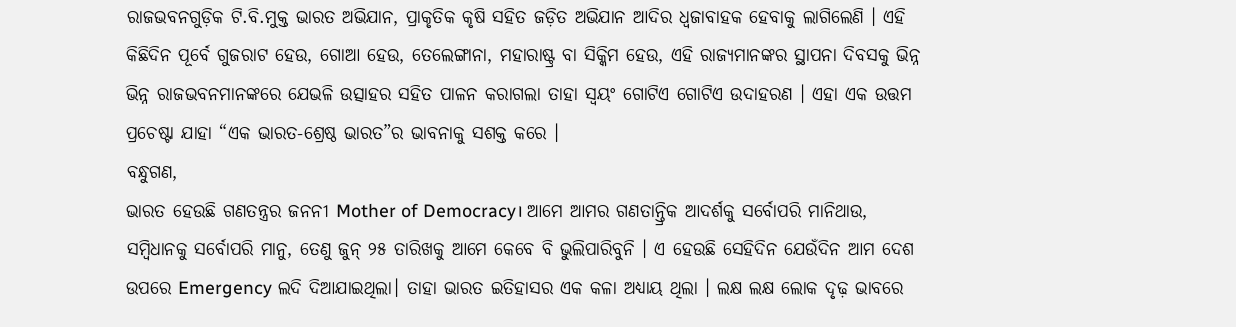ରାଜଭବନଗୁଡ଼ିକ ଟି.ବି.ମୁକ୍ତ ଭାରତ ଅଭିଯାନ, ପ୍ରାକୃତିକ କୃଷି ସହିତ ଜଡ଼ିତ ଅଭିଯାନ ଆଦିର ଧ୍ୱଜାବାହକ ହେବାକୁ ଲାଗିଲେଣି । ଏହି କିଛିଦିନ ପୂର୍ବେ ଗୁଜରାଟ ହେଉ, ଗୋଆ ହେଉ, ତେଲେଙ୍ଗାନା, ମହାରାଷ୍ଟ୍ର ବା ସିକ୍କିମ ହେଉ, ଏହି ରାଜ୍ୟମାନଙ୍କର ସ୍ଥାପନା ଦିବସକୁ ଭିନ୍ନ ଭିନ୍ନ ରାଜଭବନମାନଙ୍କରେ ଯେଭଳି ଉତ୍ସାହର ସହିତ ପାଳନ କରାଗଲା ତାହା ସ୍ୱୟଂ ଗୋଟିଏ ଗୋଟିଏ ଉଦାହରଣ । ଏହା ଏକ ଉତ୍ତମ ପ୍ରଚେଷ୍ଟା ଯାହା “ଏକ ଭାରତ-ଶ୍ରେଷ୍ଠ ଭାରତ”ର ଭାବନାକୁ ସଶକ୍ତ କରେ ।
ବନ୍ଧୁଗଣ,
ଭାରତ ହେଉଛି ଗଣତନ୍ତ୍ରର ଜନନୀ Mother of Democracy। ଆମେ ଆମର ଗଣତାନ୍ତ୍ରିକ ଆଦର୍ଶକୁ ସର୍ବୋପରି ମାନିଥାଉ, ସମ୍ବିଧାନକୁ ସର୍ବୋପରି ମାନୁ, ତେଣୁ ଜୁନ୍ ୨୫ ତାରିଖକୁ ଆମେ କେବେ ବି ଭୁଲିପାରିବୁନି । ଏ ହେଉଛି ସେହିଦିନ ଯେଉଁଦିନ ଆମ ଦେଶ ଉପରେ Emergency ଲଦି ଦିଆଯାଇଥିଲା। ତାହା ଭାରତ ଇତିହାସର ଏକ କଳା ଅଧ୍ୟାୟ ଥିଲା । ଲକ୍ଷ ଲକ୍ଷ ଲୋକ ଦୃଢ଼ ଭାବରେ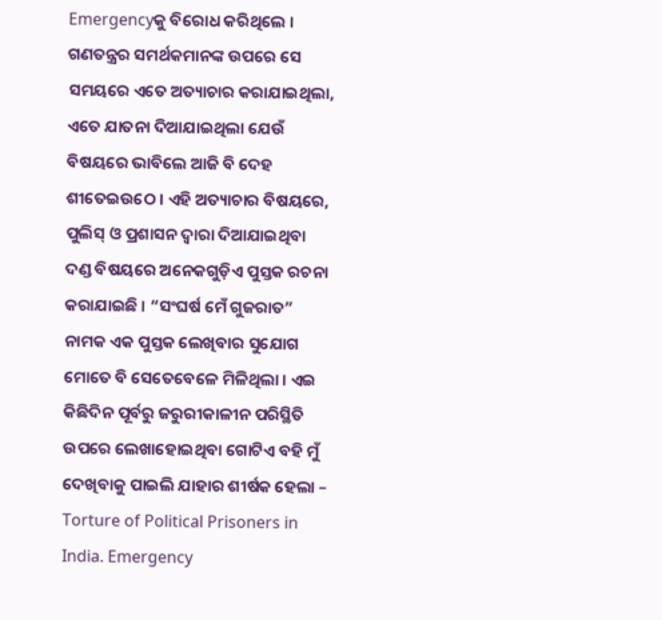Emergencyକୁ ବିରୋଧ କରିଥିଲେ । ଗଣତନ୍ତ୍ରର ସମର୍ଥକମାନଙ୍କ ଉପରେ ସେ ସମୟରେ ଏତେ ଅତ୍ୟାଚାର କରାଯାଇଥିଲା, ଏତେ ଯାତନା ଦିଆଯାଇଥିଲା ଯେଉଁ ବିଷୟରେ ଭାବିଲେ ଆଜି ବି ଦେହ ଶୀତେଇଉଠେ । ଏହି ଅତ୍ୟାଚାର ବିଷୟରେ, ପୁଲିସ୍ ଓ ପ୍ରଶାସନ ଦ୍ୱାରା ଦିଆଯାଇଥିବା ଦଣ୍ଡ ବିଷୟରେ ଅନେକଗୁଡ଼ିଏ ପୁସ୍ତକ ରଚନା କରାଯାଇଛି । “ସଂଘର୍ଷ ମେଁ ଗୁଜରାତ” ନାମକ ଏକ ପୁସ୍ତକ ଲେଖିବାର ସୁଯୋଗ ମୋତେ ବି ସେତେବେଳେ ମିଳିଥିଲା । ଏଇ କିଛିଦିନ ପୂର୍ବରୁ ଜରୁରୀକାଳୀନ ପରିସ୍ଥିତି ଉପରେ ଲେଖାହୋଇଥିବା ଗୋଟିଏ ବହି ମୁଁ ଦେଖିବାକୁ ପାଇଲି ଯାହାର ଶୀର୍ଷକ ହେଲା – Torture of Political Prisoners in India. Emergency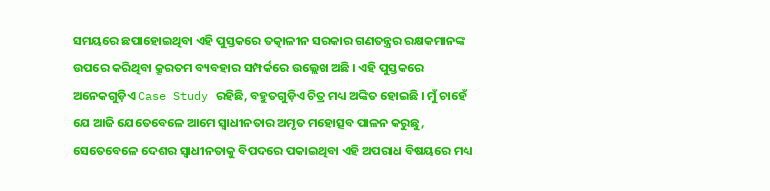ସମୟରେ ଛପାହୋଇଥିବା ଏହି ପୁସ୍ତକରେ ତତ୍କାଳୀନ ସରକାର ଗଣତନ୍ତ୍ରର ରକ୍ଷକମାନଙ୍କ ଉପରେ କରିଥିବା କ୍ରୂରତମ ବ୍ୟବହାର ସମ୍ପର୍କରେ ଉଲ୍ଲେଖ ଅଛି । ଏହି ପୁସ୍ତକରେ ଅନେକଗୁଡ଼ିଏ Case Study ରହିଛି, ବହୁତଗୁଡ଼ିଏ ଚିତ୍ର ମଧ୍ୟ ଅଙ୍କିତ ହୋଇଛି । ମୁଁ ଚାହେଁ ଯେ ଆଜି ଯେତେବେଳେ ଆମେ ସ୍ୱାଧୀନତାର ଅମୃତ ମହୋତ୍ସବ ପାଳନ କରୁଛୁ, ସେତେବେଳେ ଦେଶର ସ୍ୱାଧୀନତାକୁ ବିପଦରେ ପକାଇଥିବା ଏହି ଅପରାଧ ବିଷୟରେ ମଧ୍ୟ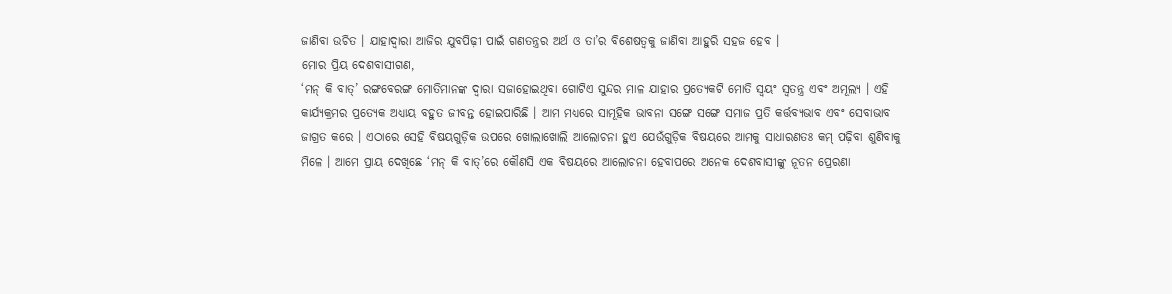ଜାଣିବା ଉଚିତ । ଯାହାଦ୍ୱାରା ଆଜିର ଯୁବପିଢ଼ୀ ପାଇଁ ଗଣତନ୍ତ୍ରର ଅର୍ଥ ଓ ତା’ର ବିଶେଷତ୍ୱକୁ ଜାଣିବା ଆହୁରି ସହଜ ହେବ ।
ମୋର ପ୍ରିୟ ଦେଶବାସୀଗଣ,
‘ମନ୍ କି ବାତ୍’ ରଙ୍ଗବେରଙ୍ଗ ମୋତିମାନଙ୍କ ଦ୍ୱାରା ସଜାହୋଇଥିବା ଗୋଟିଏ ସୁନ୍ଦର ମାଳ ଯାହାର ପ୍ରତ୍ୟେକଟି ମୋତି ସ୍ୱୟଂ ସ୍ୱତନ୍ତ୍ର ଏବଂ ଅମୂଲ୍ୟ । ଏହି କାର୍ଯ୍ୟକ୍ରମର ପ୍ରତ୍ୟେକ ଅଧ୍ୟାୟ ବହୁତ ଜୀବନ୍ତ ହୋଇପାରିଛି । ଆମ ମଧ୍ୟରେ ସାମୂହିକ ଭାବନା ସଙ୍ଗେ ସଙ୍ଗେ ସମାଜ ପ୍ରତି କର୍ତ୍ତବ୍ୟଭାବ ଏବଂ ସେବାଭାବ ଜାଗ୍ରତ କରେ । ଏଠାରେ ସେହି ବିଷୟଗୁଡ଼ିକ ଉପରେ ଖୋଲାଖୋଲି ଆଲୋଚନା ହୁଏ ଯେଉଁଗୁଡ଼ିକ ବିଷୟରେ ଆମକୁ ସାଧାରଣତଃ କମ୍ ପଢ଼ିବା ଶୁଣିବାକୁ ମିଳେ । ଆମେ ପ୍ରାୟ ଦେଖିଛେ ‘ମନ୍ କି ବାତ୍’ରେ କୌଣସି ଏକ ବିଷୟରେ ଆଲୋଚନା ହେବାପରେ ଅନେକ ଦେଶବାସୀଙ୍କୁ ନୂତନ ପ୍ରେରଣା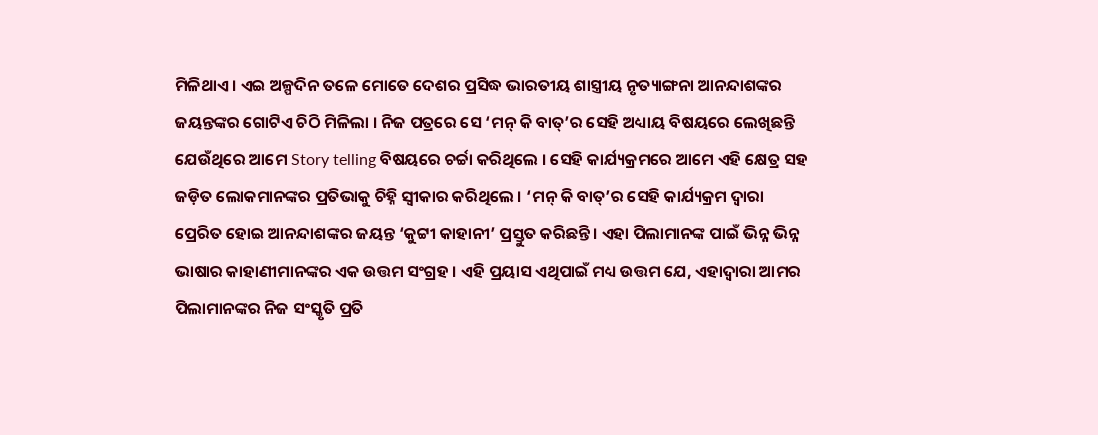ମିଳିଥାଏ । ଏଇ ଅଳ୍ପଦିନ ତଳେ ମୋତେ ଦେଶର ପ୍ରସିଦ୍ଧ ଭାରତୀୟ ଶାସ୍ତ୍ରୀୟ ନୃତ୍ୟାଙ୍ଗନା ଆନନ୍ଦାଶଙ୍କର ଜୟନ୍ତଙ୍କର ଗୋଟିଏ ଚିଠି ମିଳିଲା । ନିଜ ପତ୍ରରେ ସେ ‘ମନ୍ କି ବାତ୍’ର ସେହି ଅଧ୍ୟାୟ ବିଷୟରେ ଲେଖିଛନ୍ତି ଯେଉଁଥିରେ ଆମେ Story telling ବିଷୟରେ ଚର୍ଚ୍ଚା କରିଥିଲେ । ସେହି କାର୍ଯ୍ୟକ୍ରମରେ ଆମେ ଏହି କ୍ଷେତ୍ର ସହ ଜଡ଼ିତ ଲୋକମାନଙ୍କର ପ୍ରତିଭାକୁ ଚିହ୍ନି ସ୍ୱୀକାର କରିଥିଲେ । ‘ମନ୍ କି ବାତ୍’ର ସେହି କାର୍ଯ୍ୟକ୍ରମ ଦ୍ୱାରା ପ୍ରେରିତ ହୋଇ ଆନନ୍ଦାଶଙ୍କର ଜୟନ୍ତ ‘କୁଟ୍ଟୀ କାହାନୀ’ ପ୍ରସ୍ତୁତ କରିଛନ୍ତି । ଏହା ପିଲାମାନଙ୍କ ପାଇଁ ଭିନ୍ନ ଭିନ୍ନ ଭାଷାର କାହାଣୀମାନଙ୍କର ଏକ ଉତ୍ତମ ସଂଗ୍ରହ । ଏହି ପ୍ରୟାସ ଏଥିପାଇଁ ମଧ୍ୟ ଉତ୍ତମ ଯେ, ଏହାଦ୍ୱାରା ଆମର ପିଲାମାନଙ୍କର ନିଜ ସଂସ୍କୃତି ପ୍ରତି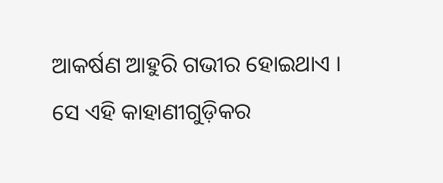ଆକର୍ଷଣ ଆହୁରି ଗଭୀର ହୋଇଥାଏ । ସେ ଏହି କାହାଣୀଗୁଡ଼ିକର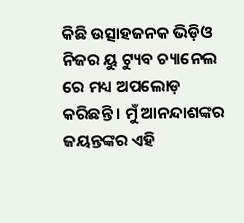କିଛି ଉତ୍ସାହଜନକ ଭିଡ଼ିଓ ନିଜର ୟୁ ଟ୍ୟୁବ ଚ୍ୟାନେଲ ରେ ମଧ୍ୟ ଅପଲୋଡ଼ କରିଛନ୍ତି । ମୁଁ ଆନନ୍ଦାଶଙ୍କର ଜୟନ୍ତଙ୍କର ଏହି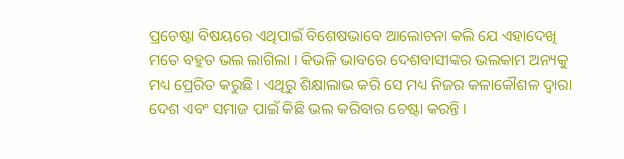ପ୍ରଚେଷ୍ଟା ବିଷୟରେ ଏଥିପାଇଁ ବିଶେଷଭାବେ ଆଲୋଚନା କଲି ଯେ ଏହାଦେଖି ମତେ ବହୁତ ଭଲ ଲାଗିଲା । କିଭଳି ଭାବରେ ଦେଶବାସୀଙ୍କର ଭଲକାମ ଅନ୍ୟକୁ ମଧ୍ୟ ପ୍ରେରିତ କରୁଛି । ଏଥିରୁ ଶିକ୍ଷାଲାଭ କରି ସେ ମଧ୍ୟ ନିଜର କଳାକୌଶଳ ଦ୍ୱାରା ଦେଶ ଏବଂ ସମାଜ ପାଇଁ କିଛି ଭଲ କରିବାର ଚେଷ୍ଟା କରନ୍ତି ।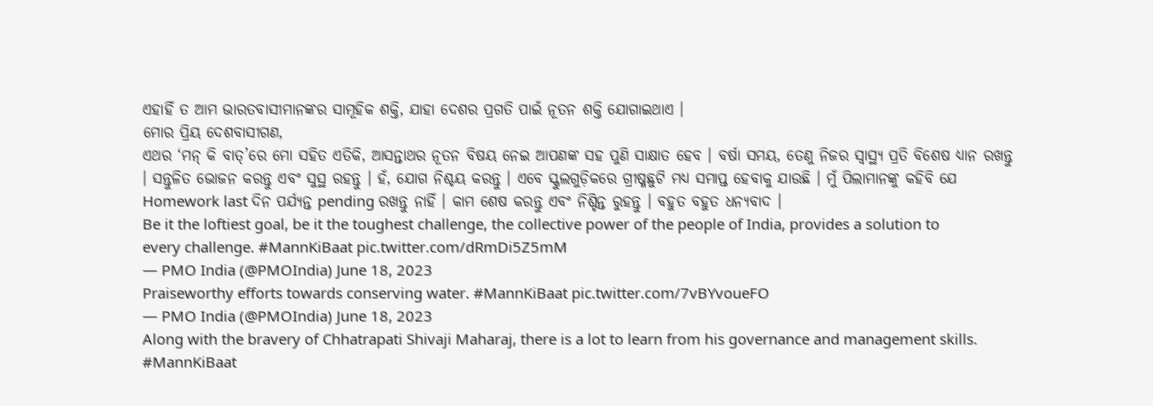ଏହାହିଁ ତ ଆମ ଭାରତବାସୀମାନଙ୍କର ସାମୂହିକ ଶକ୍ତି, ଯାହା ଦେଶର ପ୍ରଗତି ପାଇଁ ନୂତନ ଶକ୍ତି ଯୋଗାଇଥାଏ ।
ମୋର ପ୍ରିୟ ଦେଶବାସୀଗଣ,
ଏଥର ‘ମନ୍ କି ବାତ୍’ରେ ମୋ ସହିତ ଏତିକି, ଆସନ୍ତାଥର ନୂତନ ବିଷୟ ନେଇ ଆପଣଙ୍କ ସହ ପୁଣି ସାକ୍ଷାତ ହେବ । ବର୍ଷା ସମୟ, ତେଣୁ ନିଜର ସ୍ୱାସ୍ଥ୍ୟ ପ୍ରତି ବିଶେଷ ଧ୍ୟାନ ରଖନ୍ତୁ । ସନ୍ତୁଳିତ ଭୋଜନ କରନ୍ତୁ ଏବଂ ସୁସ୍ଥ ରହନ୍ତୁ । ହଁ, ଯୋଗ ନିଶ୍ଚୟ କରନ୍ତୁ । ଏବେ ସ୍କୁଲଗୁଡ଼ିକରେ ଗ୍ରୀଷ୍ମଛୁଟି ମଧ୍ୟ ସମାପ୍ତ ହେବାକୁ ଯାଉଛି । ମୁଁ ପିଲାମାନଙ୍କୁ କହିବି ଯେ Homework last ଦିନ ପର୍ଯ୍ୟନ୍ତ pending ରଖନ୍ତୁ ନାହିଁ । କାମ ଶେଷ କରନ୍ତୁ ଏବଂ ନିଶ୍ଚିନ୍ତ ରୁହନ୍ତୁ । ବହୁତ ବହୁତ ଧନ୍ୟବାଦ ।
Be it the loftiest goal, be it the toughest challenge, the collective power of the people of India, provides a solution to every challenge. #MannKiBaat pic.twitter.com/dRmDi5Z5mM
— PMO India (@PMOIndia) June 18, 2023
Praiseworthy efforts towards conserving water. #MannKiBaat pic.twitter.com/7vBYvoueFO
— PMO India (@PMOIndia) June 18, 2023
Along with the bravery of Chhatrapati Shivaji Maharaj, there is a lot to learn from his governance and management skills. #MannKiBaat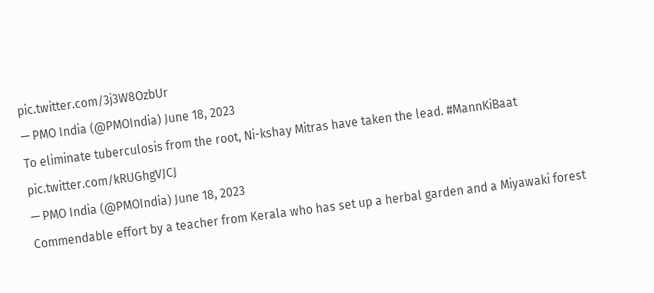pic.twitter.com/3j3W8OzbUr
— PMO India (@PMOIndia) June 18, 2023
To eliminate tuberculosis from the root, Ni-kshay Mitras have taken the lead. #MannKiBaat pic.twitter.com/kRUGhgVJCJ
— PMO India (@PMOIndia) June 18, 2023
Commendable effort by a teacher from Kerala who has set up a herbal garden and a Miyawaki forest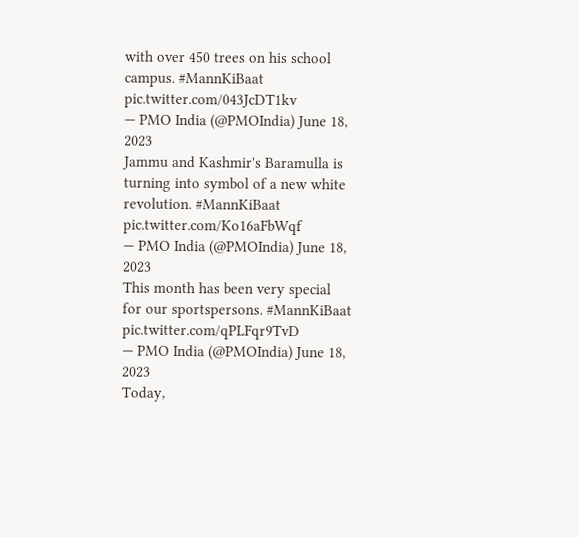with over 450 trees on his school campus. #MannKiBaat pic.twitter.com/043JcDT1kv
— PMO India (@PMOIndia) June 18, 2023
Jammu and Kashmir's Baramulla is turning into symbol of a new white revolution. #MannKiBaat pic.twitter.com/Ko16aFbWqf
— PMO India (@PMOIndia) June 18, 2023
This month has been very special for our sportspersons. #MannKiBaat pic.twitter.com/qPLFqr9TvD
— PMO India (@PMOIndia) June 18, 2023
Today,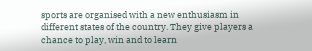sports are organised with a new enthusiasm in different states of the country. They give players a chance to play, win and to learn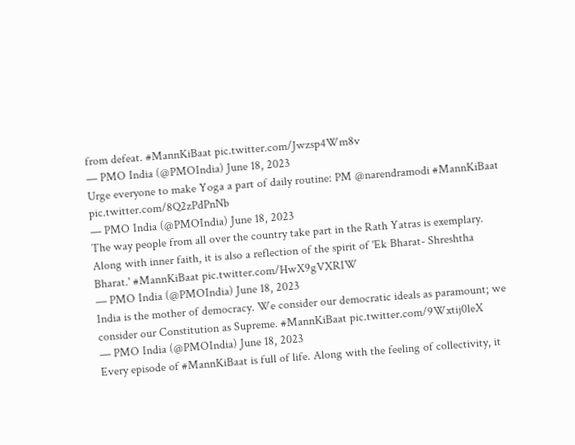from defeat. #MannKiBaat pic.twitter.com/Jwzsp4Wm8v
— PMO India (@PMOIndia) June 18, 2023
Urge everyone to make Yoga a part of daily routine: PM @narendramodi #MannKiBaat pic.twitter.com/8Q2zPdPnNb
— PMO India (@PMOIndia) June 18, 2023
The way people from all over the country take part in the Rath Yatras is exemplary. Along with inner faith, it is also a reflection of the spirit of 'Ek Bharat- Shreshtha Bharat.' #MannKiBaat pic.twitter.com/HwX9gVXRIW
— PMO India (@PMOIndia) June 18, 2023
India is the mother of democracy. We consider our democratic ideals as paramount; we consider our Constitution as Supreme. #MannKiBaat pic.twitter.com/9Wxtij0leX
— PMO India (@PMOIndia) June 18, 2023
Every episode of #MannKiBaat is full of life. Along with the feeling of collectivity, it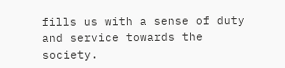fills us with a sense of duty and service towards the society.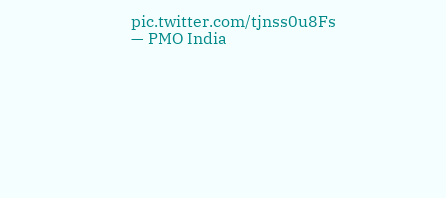pic.twitter.com/tjnss0u8Fs
— PMO India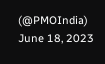(@PMOIndia) June 18, 2023